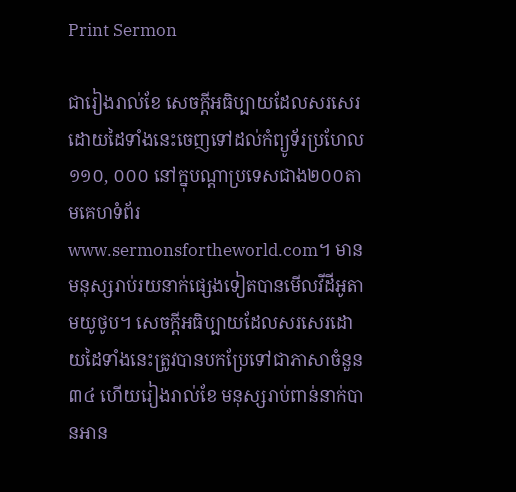Print Sermon

ជារៀងរាល់ខែ សេចក្ដីអធិប្បាយដែលសរសេរដោយដៃទាំងនេះចេញទៅដល់កំព្យូទ័រប្រហែល១១០, ០០០ នៅក្នុបណ្ដាប្រទេសជាង២០០តាមគេហទំព័រwww.sermonsfortheworld.com។ មានមនុស្សរាប់រយនាក់ផ្សេងទៀតបានមើលវីដីអូតាមយូថូប។ សេចក្ដីអធិប្បាយដែលសរសេរដោយដៃទាំងនេះត្រូវបានបកប្រែទៅជាភាសាចំនួន៣៤ ហើយរៀងរាល់ខែ មនុស្សរាប់ពាន់នាក់បានអាន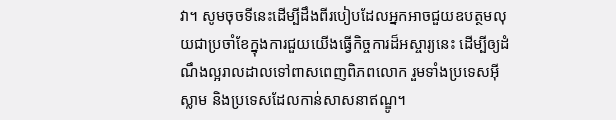វា។ សូមចុចទីនេះដើម្បីដឹងពីរបៀបដែលអ្នកអាចជួយឧបត្ថមលុយជាប្រចាំខែក្នុងការជួយយើងធ្វើកិច្ចការដ៏អស្ចារ្យនេះ ដើម្បីឲ្យដំណឹងល្អរាលដាលទៅពាសពេញពិភពលោក រួមទាំងប្រទេសអ៊ីស្លាម និងប្រទេសដែលកាន់សាសនាឥណ្ឌូ។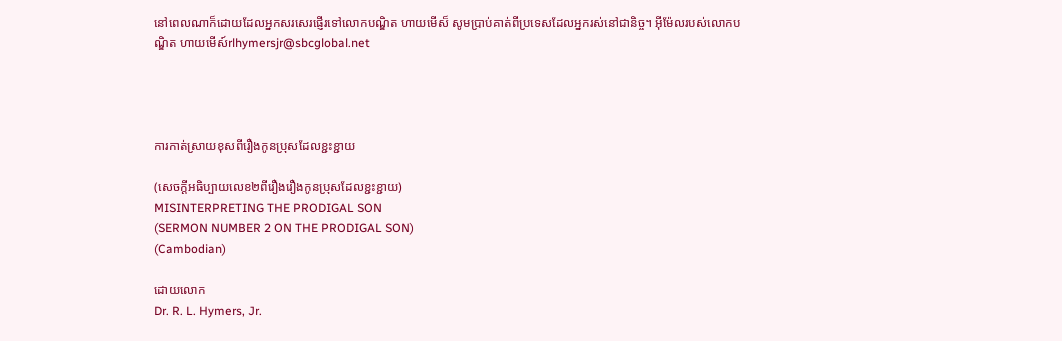នៅពេលណាក៏ដោយដែលអ្នកសរសេរផ្ញើរទៅលោកបណ្ឌិត ហាយមើស៏ សូមប្រាប់គាត់ពីប្រទេសដែលអ្នករស់នៅជានិច្ច។ អ៊ីម៉ែលរបស់លោកបណ្ឌិត ហាយមើស៍rlhymersjr@sbcglobal.net




ការកាត់ស្រាយខុសពីរឿងកូនប្រុសដែលខ្ជះខ្ជាយ

(សេចក្ដីអធិប្បាយលេខ២ពីរឿងរឿងកូនប្រុសដែលខ្ជះខ្ជាយ)
MISINTERPRETING THE PRODIGAL SON
(SERMON NUMBER 2 ON THE PRODIGAL SON)
(Cambodian)

ដោយលោក
Dr. R. L. Hymers, Jr.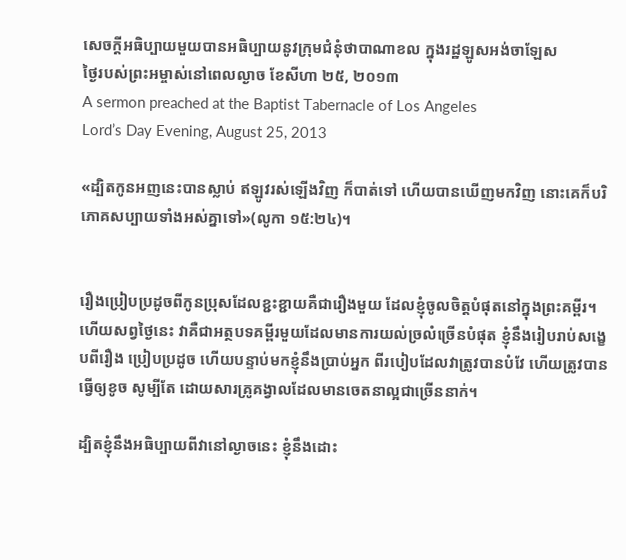សេចក្ដីអធិប្បាយមួយបានអធិប្បាយនូវក្រុមជំនុំថាបាណាខល ក្នុងរដ្ឋឡូសអង់ចាឡែស
ថ្ងៃរបស់ព្រះអម្ចាស់នៅពេលល្ងាច ខែសីហា ២៥, ២០១៣
A sermon preached at the Baptist Tabernacle of Los Angeles
Lord’s Day Evening, August 25, 2013

«ដ្បិតកូនអញនេះបានស្លាប់ ឥឡូវរស់ឡើងវិញ ក៏បាត់ទៅ ហើយបានឃើញមកវិញ នោះគេក៏បរិភោគសប្បាយទាំងអស់គ្នាទៅ»(លូកា ១៥:២៤)។


រឿងប្រៀបប្រដូចពីកូនប្រុសដែលខ្ជះខ្ជាយគឺជារឿងមួយ ដែលខ្ញុំចូលចិត្ដបំផុតនៅក្នុងព្រះគម្ពីរ។ ហើយសព្វថ្ងៃនេះ វាគឺជាអត្ថបទគម្ពីរមួយដែលមានការយល់ច្រលំច្រើនបំផុត ខ្ញុំនឹងរៀបរាប់សង្ខេបពីរឿង ប្រៀបប្រដូច ហើយបន្ទាប់មកខ្ញុំនឹងប្រាប់អ្នក ពីរបៀបដែលវាត្រូវបានបំវែ ហើយត្រូវបានធ្វើឲ្យខូច សូម្បីតែ ដោយសារគ្រូគង្វាលដែលមានចេតនាល្អជាច្រើននាក់។

ដ្បិតខ្ញុំនឹងអធិប្បាយពីវានៅល្ងាចនេះ ខ្ញុំនឹងដោះ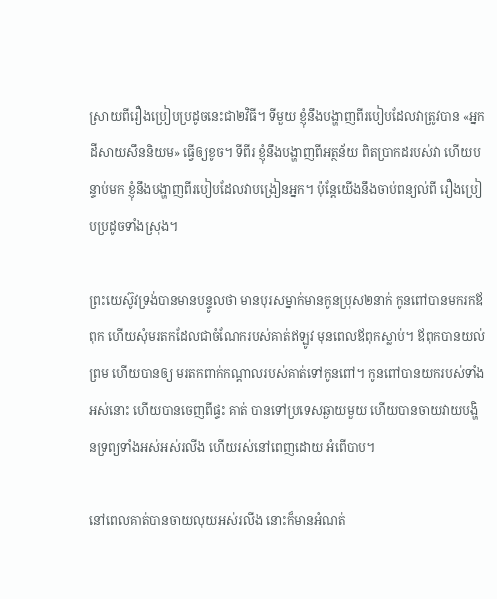ស្រាយពីរឿងប្រៀបប្រដូចនេះជា២វិធី។ ទីមួយ ខ្ញុំនឹងបង្ហាញពីរបៀបដែលវាត្រូវបាន «អ្នកដីសាយសឹននិយម» ធ្វើឲ្យខូច។ ទីពីរ ខ្ញុំនឹងបង្ហាញពីអត្ថន័យ ពិតប្រាកដរបស់វា ហើយបន្ទាប់មក ខ្ញុំនឹងបង្ហាញពីរបៀបដែលវាបង្រៀនអ្នក។ ប៉ុន្ដែយើងនឹងចាប់ពន្យល់ពី រឿងប្រៀបប្រដូចទាំងស្រុង។

ព្រះយេស៊ូវទ្រង់បានមានបន្ទូលថា មានបុរសម្នាក់មានកូនប្រុស២នាក់ កូនពៅបានមករកឪពុក ហើយសុំមរតកដែលជាចំណែករបស់គាត់ឥឡូវ មុនពេលឪពុកស្លាប់។ ឪពុកបានយល់ព្រម ហើយបានឲ្យ មរតកពាក់កណ្ដាលរបស់គាត់ទៅកូនពៅ។ កូនពៅបានយករបស់ទាំងអស់នោះ ហើយបានចេញពីផ្ទះ គាត់ បានទៅប្រទេសឆ្ងាយមួយ ហើយបានចាយវាយបង្ហិនទ្រព្យទាំងអស់អស់រលីង ហើយរស់នៅពេញដោយ អំពើបាប។

នៅពេលគាត់បានចាយលុយអស់រលីង នោះក៏មានអំណត់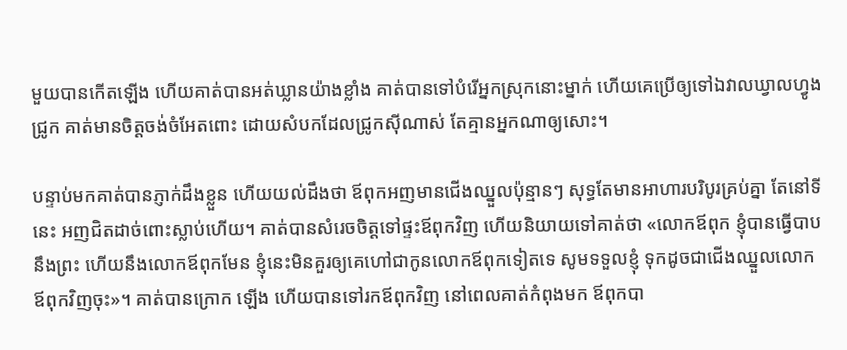មួយបានកើតឡើង ហើយគាត់បានអត់ឃ្លានយ៉ាងខ្លាំង គាត់បានទៅបំរើអ្នកស្រុកនោះម្នាក់ ហើយគេប្រើឲ្យទៅឯវាលឃ្វាលហ្វូងជ្រូក គាត់មានចិត្តចង់ចំអែតពោះ ដោយសំបកដែលជ្រូកស៊ីណាស់ តែគ្មានអ្នកណាឲ្យសោះ។

បន្ទាប់មកគាត់បានភ្ញាក់ដឹងខ្លួន ហើយយល់ដឹងថា ឪពុកអញមានជើងឈ្នួលប៉ុន្មានៗ សុទ្ធតែមានអាហារបរិបូរគ្រប់គ្នា តែនៅទីនេះ អញជិតដាច់ពោះស្លាប់ហើយ។ គាត់បានសំរេចចិត្ដទៅផ្ទះឪពុកវិញ ហើយនិយាយទៅគាត់ថា «លោកឪពុក ខ្ញុំបានធ្វើបាបនឹងព្រះ ហើយនឹងលោកឪពុកមែន ខ្ញុំនេះមិនគួរឲ្យគេហៅជាកូនលោកឪពុកទៀតទេ សូមទទួលខ្ញុំ ទុកដូចជាជើងឈ្នួលលោកឪពុកវិញចុះ»។ គាត់បានក្រោក ឡើង ហើយបានទៅរកឪពុកវិញ នៅពេលគាត់កំពុងមក ឪពុកបា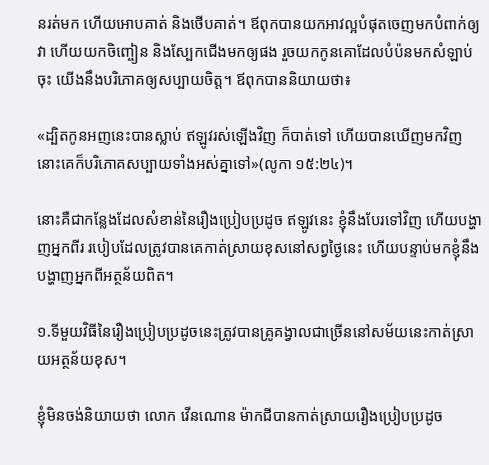នរត់មក ហើយអោបគាត់ និងថើបគាត់។ ឪពុកបានយកអាវល្អបំផុតចេញមកបំពាក់ឲ្យវា ហើយយកចិញ្ចៀន និងស្បែកជើងមកឲ្យផង រួចយកកូនគោដែលបំប៉នមកសំឡាប់ចុះ យើងនឹងបរិភោគឲ្យសប្បាយចិត្ត។ ឪពុកបាននិយាយថា៖

«ដ្បិតកូនអញនេះបានស្លាប់ ឥឡូវរស់ឡើងវិញ ក៏បាត់ទៅ ហើយបានឃើញមកវិញ នោះគេក៏បរិភោគសប្បាយទាំងអស់គ្នាទៅ»(លូកា ១៥:២៤)។

នោះគឺជាកន្លែងដែលសំខាន់នៃរឿងប្រៀបប្រដូច ឥឡូវនេះ ខ្ញុំនឹងបែរទៅវិញ ហើយបង្ហាញអ្នកពីរ របៀបដែលត្រូវបានគេកាត់ស្រាយខុសនៅសព្វថ្ងៃនេះ ហើយបន្ទាប់មកខ្ញុំនឹងបង្ហាញអ្នកពីអត្ថន័យពិត។

១.ទីមួយវិធីនៃរឿងប្រៀបប្រដូចនេះត្រូវបានគ្រូគង្វាលជាច្រើននៅសម័យនេះកាត់ស្រាយអត្ថន័យខុស។

ខ្ញុំមិនចង់និយាយថា លោក វើនណោន ម៉ាកជីបានកាត់ស្រាយរឿងប្រៀបប្រដូច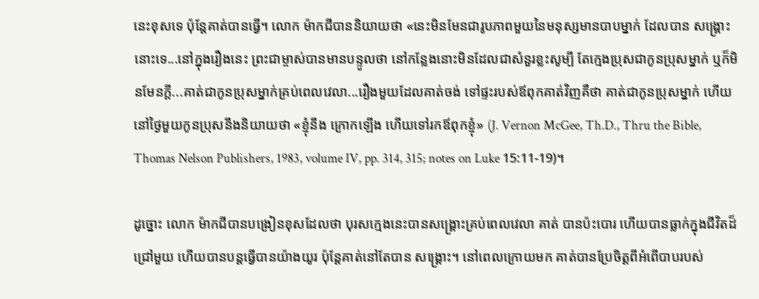នេះខុសទេ ប៉ុន្ដែគាត់បានធ្វើ។ លោក ម៉ាកជីបាននិយាយថា «នេះមិនមែនជារូបភាពមួយនៃមនុស្សមានបាបម្នាក់ ដែលបាន សង្រ្គោះនោះទេ...នៅក្នុងរឿងនេះ ព្រះជាម្ចាស់បានមានបន្ទូលថា នៅកន្លែងនោះមិនដែលជាសំនួរខ្លះសូម្បី តែក្មេងប្រុសជាកូនប្រុសម្នាក់ ឬក៏មិនមែនក្ដី...គាត់ជាកូនប្រុសម្នាក់គ្រប់ពេលវេលា...រឿងមួយដែលគាត់ចង់ ទៅផ្ទះរបស់ឪពុកគាត់វិញគឺថា គាត់ជាកូនប្រុសម្នាក់ ហើយនៅថ្ងៃមួយកូនប្រុសនឹងនិយាយថា «ខ្ញុំនឹង ក្រោកឡើង ហើយទៅរកឪពុកខ្ញុំ» (J. Vernon McGee, Th.D., Thru the Bible, Thomas Nelson Publishers, 1983, volume IV, pp. 314, 315; notes on Luke 15:11-19)។

ដូច្នោះ លោក ម៉ាកជីបានបង្រៀនខុសដែលថា បុរសក្មេងនេះបានសង្រ្គោះគ្រប់ពេលវេលា គាត់ បានប៉ះបោរ ហើយបានធ្លាក់ក្នុងជីវិតដ៏ជ្រៅមួយ ហើយបានបន្ដធ្វើបានយ៉ាងយូរ ប៉ុន្ដែគាត់នៅតែបាន សង្រ្គោះ។ នៅពេលក្រោយមក គាត់បានប្រែចិត្ដពីអំពើបាបរបស់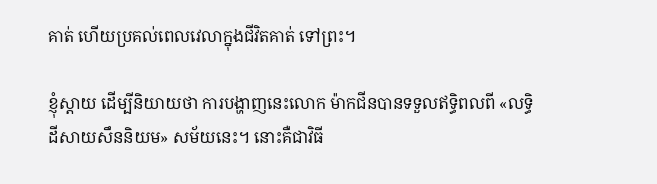គាត់ ហើយប្រគល់ពេលវេលាក្នុងជីវិតគាត់ ទៅព្រះ។

ខ្ញុំស្ដាយ ដើម្បីនិយាយថា ការបង្ហាញនេះលោក ម៉ាកជីនបានទទួលឥទ្ធិពលពី «លទ្ធិដីសាយសឹននិយម» សម័យនេះ។ នោះគឺជាវិធី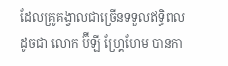ដែលគ្រូគង្វាលជាច្រើនទទួលឥទ្ធិពល ដូចជា លោក ប៊ីឡី ហ្រ្គែហែម បានកា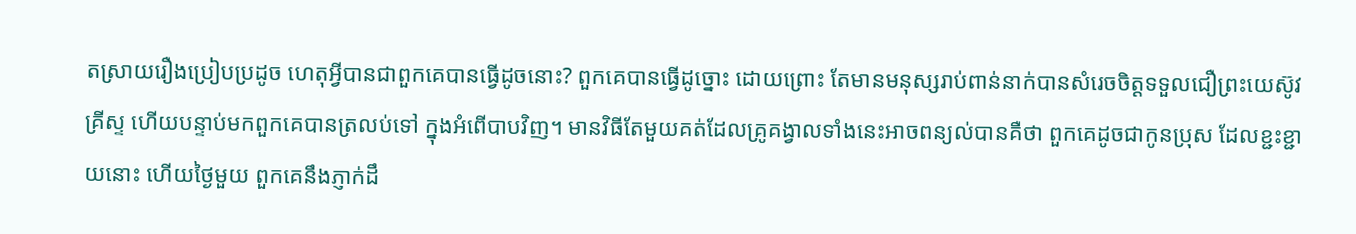តស្រាយរឿងប្រៀបប្រដូច ហេតុអ្វីបានជាពួកគេបានធ្វើដូចនោះ? ពួកគេបានធ្វើដូច្នោះ ដោយព្រោះ តែមានមនុស្សរាប់ពាន់នាក់បានសំរេចចិត្ដទទួលជឿព្រះយេស៊ូវគ្រីស្ទ ហើយបន្ទាប់មកពួកគេបានត្រលប់ទៅ ក្នុងអំពើបាបវិញ។ មានវិធីតែមួយគត់ដែលគ្រូគង្វាលទាំងនេះអាចពន្យល់បានគឺថា ពួកគេដូចជាកូនប្រុស ដែលខ្ជះខ្ជាយនោះ ហើយថ្ងៃមួយ ពួកគេនឹងភ្ញាក់ដឹ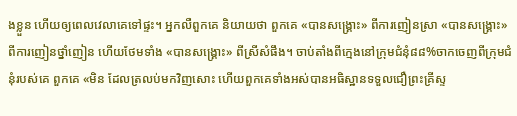ងខ្លួន ហើយឲ្យពេលវេលាគេទៅផ្ទះ។ អ្នកលឺពួកគេ និយាយថា ពួកគេ «បានសង្រ្គោះ» ពីការញៀនស្រា «បានសង្រ្គោះ» ពីការញៀនថ្នាំញៀន ហើយថែមទាំង «បានសង្រ្គោះ» ពីស្រីសំផឹង។ ចាប់តាំងពីក្មេងនៅក្រុមជំនុំ៨៨%ចាកចេញពីក្រុមជំនុំរបស់គេ ពួកគេ «មិន ដែលត្រលប់មកវិញសោះ ហើយពួកគេទាំងអស់បានអធិស្ឋានទទួលជឿព្រះគ្រីស្ទ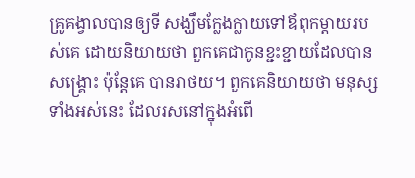គ្រូគង្វាលបានឲ្យទី សង្ឃឹមក្លែងក្លាយទៅឪពុកម្ដាយរបស់គេ ដោយនិយាយថា ពួកគេជាកូនខ្ជះខ្ជាយដែលបានសង្គ្រោះ ប៉ុន្ដែគេ បានរាថយ។ ពួកគេនិយាយថា មនុស្សទាំងអស់នេះ ដែលរសនៅក្នុងអំពើ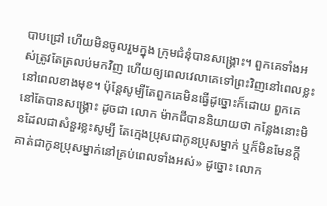បាបជ្រៅ ហើយមិនចូលរួមក្នុង ក្រុមជំនុំបានសង្រ្គោះ។ ពួកគេទាំងអស់ត្រូវតែត្រលប់មកវិញ ហើយឲ្យពេលវេលាគេទៅព្រះវិញនៅពេលខ្លះ នៅពេលខាងមុខ។ ប៉ុន្ដែសូម្បីតែពួកគេមិនធ្វើដូច្នោះក៏ដោយ ពួកគេនៅតែបានសង្រ្គោះ ដូចជា លោក ម៉ាកជីបាននិយាយថា កន្លែងនោះមិនដែលជាសំនួរខ្លះសូម្បី តែក្មេងប្រុសជាកូនប្រុសម្នាក់ ឬក៏មិនមែនក្ដី គាត់ជាកូនប្រុសម្នាក់នៅគ្រប់ពេលទាំងអស់» ដូច្នោះ លោក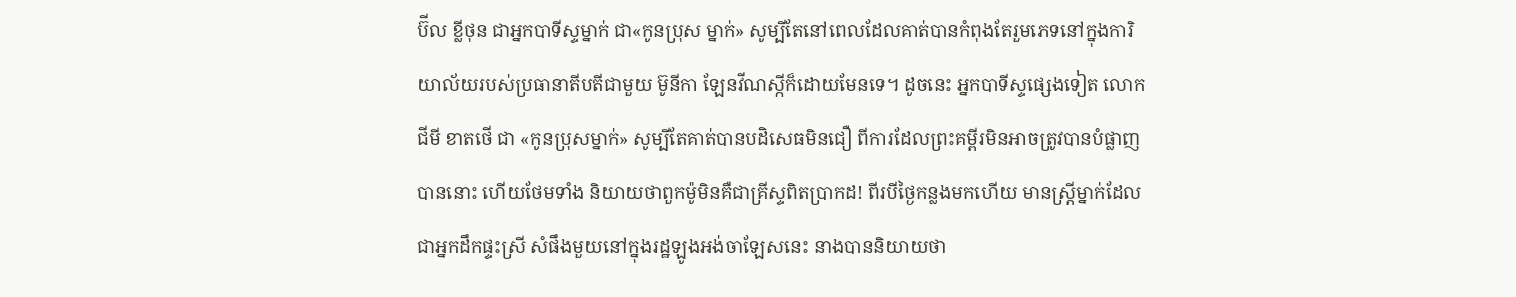ប៊ីល ខ្លីថុន ជាអ្នកបាទីស្ទម្នាក់ ជា«កូនប្រុស ម្នាក់» សូម្បីតែនៅពេលដែលគាត់បានកំពុងតែរួមភេទនៅក្នុងការិយាល័យរបស់ប្រធានាតីបតីជាមួយ ម៊ូនីកា ឡែនវីណស្កីក៏ដោយមែនទេ។ ដូចនេះ អ្នកបាទីស្ទផ្សេងទៀត លោក ជីមី ខាតថើ ជា «កូនប្រុសម្នាក់» សូម្បីតែគាត់បានបដិសេធមិនជឿ ពីការដែលព្រះគម្ពីរមិនអាចត្រូវបានបំផ្លាញបាននោះ ហើយថែមទាំង និយាយថាពួកម៉ូមិនគឺជាគ្រីស្ទពិតប្រាកដ! ពីរបីថ្ងៃកន្លងមកហើយ មានស្រ្ដីម្នាក់ដែលជាអ្នកដឹកផ្ទះស្រី សំផឹងមួយនៅក្នុងរដ្ឋឡូងអង់ចាឡែសនេះ នាងបាននិយាយថា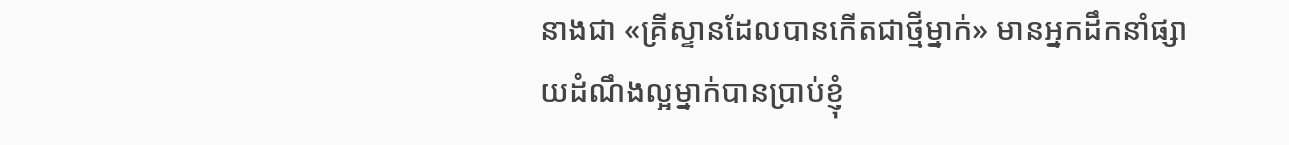នាងជា «គ្រីស្ទានដែលបានកើតជាថ្មីម្នាក់» មានអ្នកដឹកនាំផ្សាយដំណឹងល្អម្នាក់បានប្រាប់ខ្ញុំ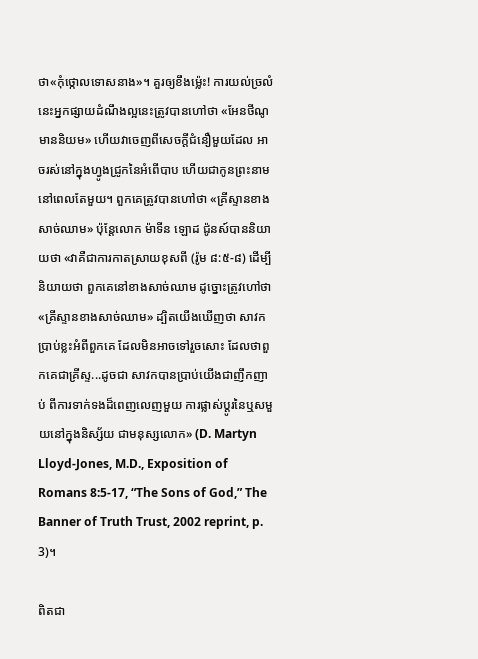ថា«កុំថ្កោលទោសនាង»។ គួរឲ្យខឹងម្ល៉េះ! ការយល់ច្រលំ នេះអ្នកផ្សាយដំណឹងល្អនេះត្រូវបានហៅថា «អែនថីណូមាននិយម» ហើយវាចេញពីសេចក្ដីជំនឿមួយដែល អាចរស់នៅក្នុងហ្វូងជ្រូកនៃអំពើបាប ហើយជាកូនព្រះនាមនៅពេលតែមួយ។ ពួកគេត្រូវបានហៅថា «គ្រីស្ទានខាងសាច់ឈាម» ប៉ុន្ដែលោក ម៉ាទីន ឡោដ ជ៉ូនស៍បាននិយាយថា «វាគឺជាការកាតស្រាយខុសពី (រ៉ូម ៨:៥-៨) ដើម្បីនិយាយថា ពួកគេនៅខាងសាច់ឈាម ដូច្នោះត្រូវហៅថា «គ្រីស្ទានខាងសាច់ឈាម» ដ្បិតយើងឃើញថា សាវកប្រាប់ខ្លះអំពីពួកគេ ដែលមិនអាចទៅរួចសោះ ដែលថាពួកគេជាគ្រីស្ទ...ដូចជា សាវកបានប្រាប់យើងជាញឹកញាប់ ពីការទាក់ទងដ៏ពេញលេញមួយ ការផ្លាស់ប្ដូរនៃឬសមួយនៅក្នុងនិស្ស័យ ជាមនុស្សលោក» (D. Martyn Lloyd-Jones, M.D., Exposition of Romans 8:5-17, “The Sons of God,” The Banner of Truth Trust, 2002 reprint, p. 3)។

ពិតជា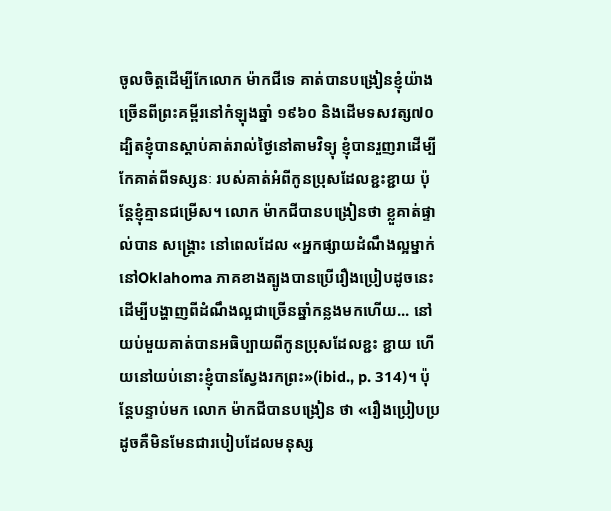ចូលចិត្ដដើម្បីកែលោក ម៉ាកជីទេ គាត់បានបង្រៀនខ្ញុំយ៉ាងច្រើនពីព្រះគម្ពីរនៅកំឡុងឆ្នាំ ១៩៦០ និងដើមទសវត្ស៧០ ដ្បិតខ្ញុំបានស្ដាប់គាត់រាល់ថ្ងៃនៅតាមវិទ្យុ ខ្ញុំបានរួញរាដើម្បីកែគាត់ពីទស្សនៈ របស់គាត់អំពីកូនប្រុសដែលខ្ជះខ្ជាយ ប៉ុន្ដែខ្ញុំគ្មានជម្រើស។ លោក ម៉ាកជីបានបង្រៀនថា ខ្លួគាត់ផ្ទាល់បាន សង្រ្គោះ នៅពេលដែល «អ្នកផ្សាយដំណឹងល្អម្នាក់នៅOklahoma ភាគខាងត្បូងបានប្រើរឿងប្រៀបដូចនេះ ដើម្បីបង្ហាញពីដំណឹងល្អជាច្រើនឆ្នាំកន្លងមកហើយ... នៅយប់មួយគាត់បានអធិប្បាយពីកូនប្រុសដែលខ្ជះ ខ្ជាយ ហើយនៅយប់នោះខ្ញុំបានស្វែងរកព្រះ»(ibid., p. 314)។ ប៉ុន្ដែបន្ទាប់មក លោក ម៉ាកជីបានបង្រៀន ថា «រឿងប្រៀបប្រដូចគឺមិនមែនជារបៀបដែលមនុស្ស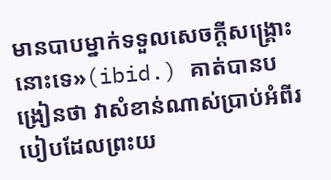មានបាបម្នាក់ទទួលសេចក្ដីសង្រ្គោះនោះទេ»(ibid.) គាត់បានបង្រៀនថា វាសំខាន់ណាស់ប្រាប់អំពីរបៀបដែលព្រះយ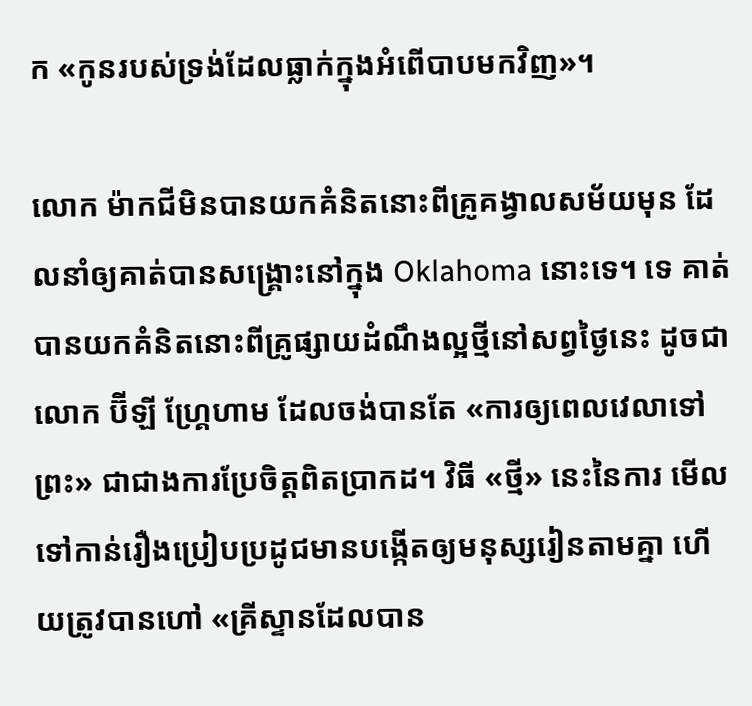ក «កូនរបស់ទ្រង់ដែលធ្លាក់ក្នុងអំពើបាបមកវិញ»។

លោក ម៉ាកជីមិនបានយកគំនិតនោះពីគ្រូគង្វាលសម័យមុន ដែលនាំឲ្យគាត់បានសង្រ្គោះនៅក្នុង Oklahoma នោះទេ។ ទេ គាត់បានយកគំនិតនោះពីគ្រូផ្សាយដំណឹងល្អថ្មីនៅសព្វថ្ងៃនេះ ដូចជាលោក ប៊ីឡី ហ្រ្គែហាម ដែលចង់បានតែ «ការឲ្យពេលវេលាទៅព្រះ» ជាជាងការប្រែចិត្ដពិតប្រាកដ។ វិធី «ថ្មី» នេះនៃការ មើលទៅកាន់រឿងប្រៀបប្រដូជមានបង្កើតឲ្យមនុស្សរៀនតាមគ្នា ហើយត្រូវបានហៅ «គ្រីស្ទានដែលបាន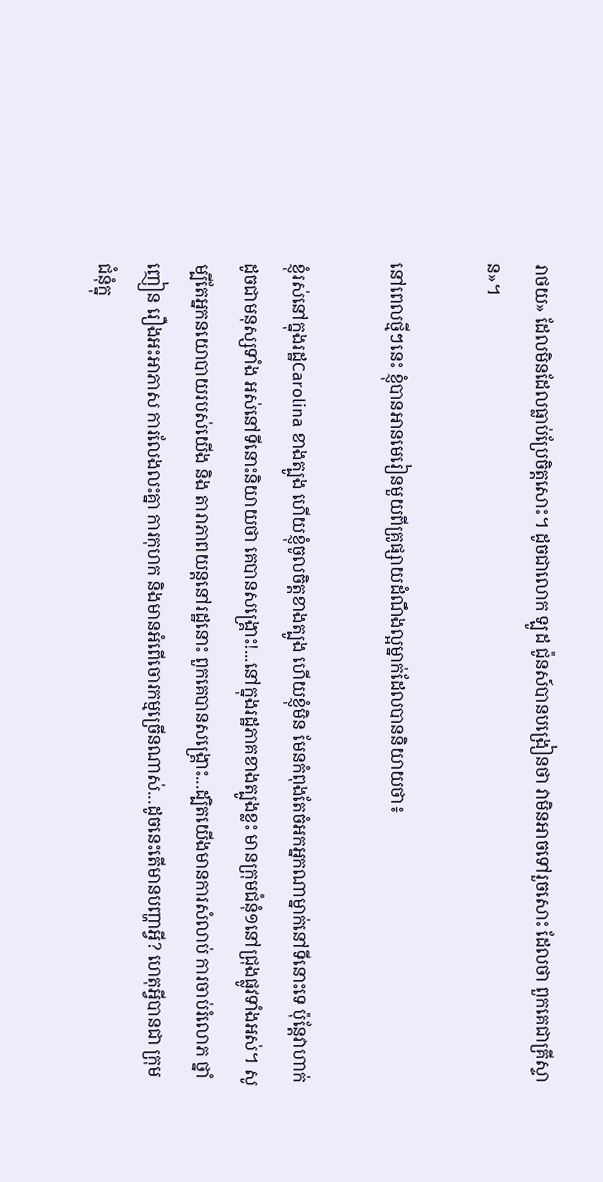រាថយ» ដែលមិនដែលធ្លាប់ប្រែចិត្ដសោះ។ ដូចជាលោក ឡូដ ជ៉ូនស៍បានបង្រៀនថា វាមិនអាចទៅរួចសោះ ដែលថា ពួកគេជាគ្រីស្ទាន»។

នៅពេលថ្មីៗនេះ ខ្ញុំបានអានមេរៀនមួយពីគ្រូផ្សាយដំណឹងល្អម្នាក់ដែលបាននិយាយថា៖

ខ្ញុំរស់នៅក្នុងរដ្ឋCarolina ខាងត្បូង ហើយខ្ញុំចូលចិត្ដខាងត្បូង ហើយខ្ញុំមិន មែនកំពុងតែចំអកអ្នកណាម្នាក់នៅទីនោះទេ ប៉ុន្ដែវាហាក់ដូចជាមនុស្សទាំង អស់នៅទីនោះនិយាយថា គេបានសង្រ្គោះ!...នៅក្នុងរដ្ឋភាគខាងត្បូងខ្លះ មានក្រុមជំនុំ១នៅជ្រុងផ្លូវទាំងអស់។ សូម្បីតែអ្នកនយោបាយរបស់យើង និង តារាភាពយន្ដនៅរដ្ឋនោះ ពួកគេបានសង្រ្គោះ...ដ្បិតយើងមានការសំលាប់ ការចាប់រំលោភ ថ្នាំញៀន រឿងអះអាភាស ការលែងលះគ្នា ការកុហក និងមានអំពើចោរកម្មច្រើនណាស់...ដូចនេះតើមានបញ្ហាអ្វី? ហេតុអ្វីបានជា ក្រុមជំនុំក្នុ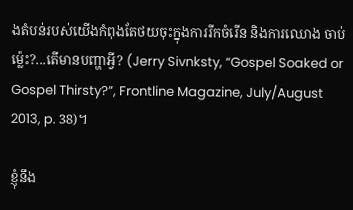ងតំបន់របស់យើងកំពុងតែថយចុះក្នុងការរីកចំរើន និងការឈោង ចាប់ម្ល៉េះ?...តើមានបញ្ហាអ្វី? (Jerry Sivnksty, “Gospel Soaked or Gospel Thirsty?”, Frontline Magazine, July/August 2013, p. 38)។

ខ្ញុំនឹង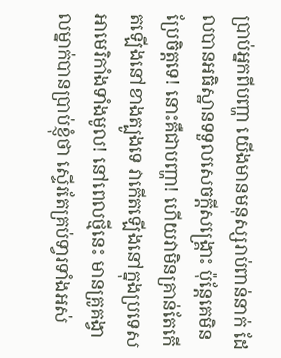ប្រាប់អ្នកពីបញ្ហា យើងមានមនុស្សរាប់ពាន់នាក់ ដែលបានអធិស្ឋានទទួលសេចក្ដីសង្រ្គោះ ប៉ុន្ដែគេមិន ប្រែចិត្ដទេ! នោះគឺជាបញ្ហា! ហើយវាមិនគ្រាន់តែកើតឡើងនៅខាងត្បូងទេ វាកើតឡើងនៅក្នុងប្រទេស អាមេរិកាំងទាំងមូល! នៅពេលថ្មីនេះ មានគ្រូគង្វាលម្នាក់បានប្រាប់ខ្ញុំថា ស្ទើរតែគ្រប់ទា្វរទាំងអស់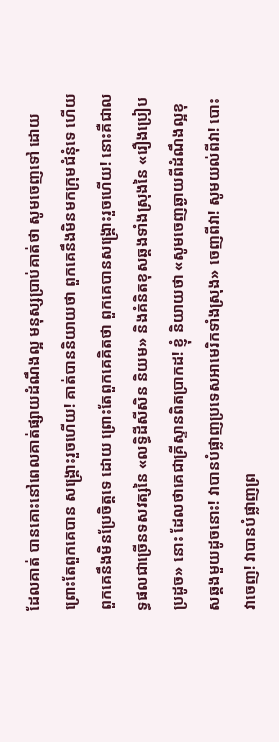ដែលគាត់ បានគោះនៅពេលគាត់ផ្សាយដំណឹងល្អ មនុស្សប្រាប់គាត់ថា សូមចេញទៅ ដោយព្រោះតែពួកគេបាន សង្រ្គោះរួចហើយ! គាត់បាននិយាយថា ពួកគេនឹងមិនមកក្រុមជំនុំទេ ហើយពួកគេនឹងមិនប្រែចិត្ដទេ ដោយ ព្រោះតែពួកគេគិតថា ពួកគេបានសង្រ្គោះរួចហើយ! នោះគឺជាលទ្ធផលជាច្រើនទសវត្សនៃ «លទ្ធិដីសីសិន និយម» និងគំនិតខុសឆ្គងទាំងស្រុងនៃ «រឿងប្រៀបប្រដូច» នោះ ដែលថាគេជាគ្រីស្ទានពិតប្រាកដ! ខ្ញុំ និយាយថា «សូមចេញឆ្ងាយពីដំណឹងល្អខុសឆ្គងមួយដូចនោះ! វាបានបំផ្លាញប្រទេសអាមេរិកទាំងស្រុង» ចេញពីវា! សូមយល់ពីវា! បោះវាចេញ! វាបានបំផ្លាញព្រ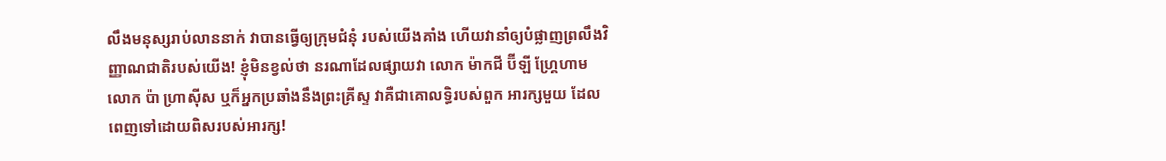លឹងមនុស្សរាប់លាននាក់ វាបានធ្វើឲ្យក្រុមជំនុំ របស់យើងគាំង ហើយវានាំឲ្យបំផ្លាញព្រលឹងវិញ្ញាណជាតិរបស់យើង! ខ្ញុំមិនខ្វល់ថា នរណាដែលផ្សាយវា លោក ម៉ាកជី ប៊ីឡី ហ្រ្គែហាម លោក ប៉ា ហ្រាស៊ីស ឬក៏អ្នកប្រឆាំងនឹងព្រះគ្រីស្ទ វាគឺជាគោលទ្ធិរបស់ពួក អារក្សមួយ ដែលពេញទៅដោយពិសរបស់អារក្ស!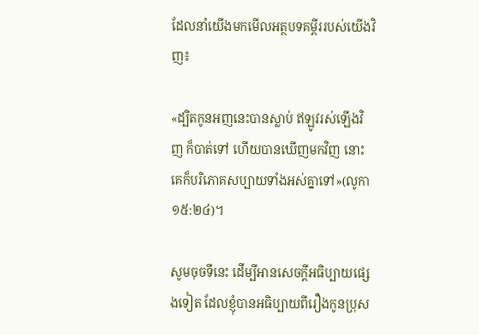ដែលនាំយើងមកមើលអត្ថបទគម្ពីររបស់យើងវិញ៖

«ដ្បិតកូនអញនេះបានស្លាប់ ឥឡូវរស់ឡើងវិញ ក៏បាត់ទៅ ហើយបានឃើញមកវិញ នោះគេក៏បរិភោគសប្បាយទាំងអស់គ្នាទៅ»(លូកា ១៥:២៤)។

សូមចុចទីនេះ ដើម្បីអានសេចក្ដីអធិប្បាយផ្សេងទៀត ដែលខ្ញុំបានអធិប្បាយពីរឿងកូនប្រុស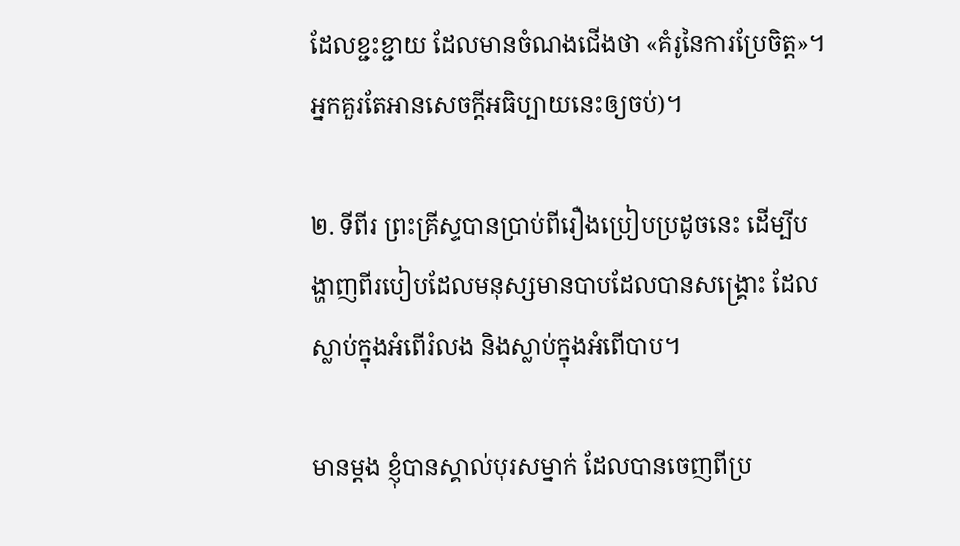ដែលខ្ជះខ្ជាយ ដែលមានចំណងជើងថា «គំរូនៃការប្រែចិត្ដ»។ អ្នកគួរតែអានសេចក្ដីអធិប្បាយនេះឲ្យចប់)។

២. ទីពីរ ព្រះគ្រីស្ទបានប្រាប់ពីរឿងប្រៀបប្រដូចនេះ ដើម្បីបង្ហាញពីរបៀបដែលមនុស្សមានបាបដែលបានសង្រ្គោះ ដែលស្លាប់ក្នុងអំពើរំលង និងស្លាប់ក្នុងអំពើបាប។

មានម្ដង ខ្ញុំបានស្គាល់បុរសម្នាក់ ដែលបានចេញពីប្រ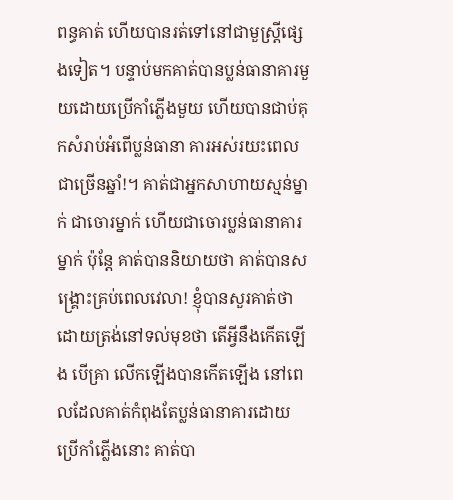ពន្ធគាត់ ហើយបានរត់ទៅនៅជាមួស្រ្ដីផ្សេងទៀត។ បន្ទាប់មកគាត់បានប្លន់ធានាគារមួយដោយប្រើកាំភ្លើងមួយ ហើយបានជាប់គុកសំរាប់អំពើប្លន់ធានា គារអស់រយះពេលជាច្រើនឆ្នាំ!។ គាត់ជាអ្នកសាហាយស្មន់ម្នាក់ ជាចោរម្នាក់ ហើយជាចោរប្លន់ធានាគារម្នាក់ ប៉ុន្ដែ គាត់បាននិយាយថា គាត់បានសង្រ្គោះគ្រប់ពេលវេលា! ខ្ញុំបានសួរគាត់ថា ដោយត្រង់នៅទល់មុខថា តើអ្វីនឹងកើតឡើង បើគ្រា លើកឡើងបានកើតឡើង នៅពេលដែលគាត់កំពុងតែប្លន់ធានាគារដោយប្រើកាំភ្លើងនោះ គាត់បា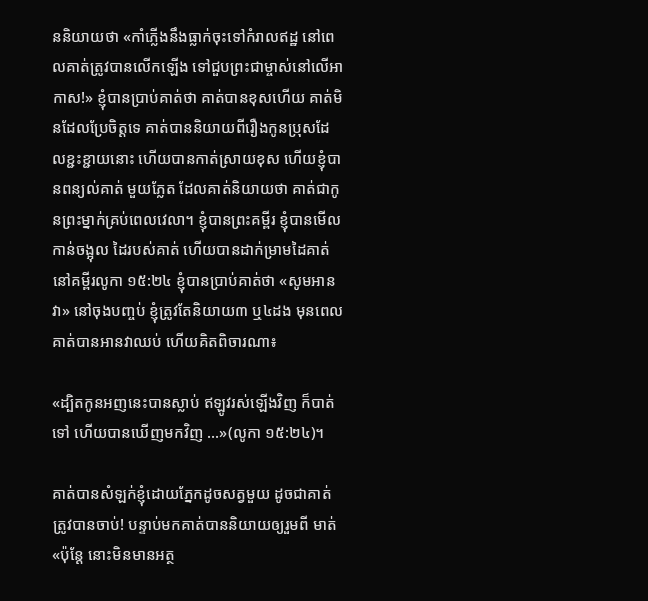ននិយាយថា «កាំភ្លើងនឹងធ្លាក់ចុះទៅកំរាលឥដ្ឋ នៅពេលគាត់ត្រូវបានលើកឡើង ទៅជួបព្រះជាម្ចាស់នៅលើអាកាស!» ខ្ញុំបានប្រាប់គាត់ថា គាត់បានខុសហើយ គាត់មិនដែលប្រែចិត្ដទេ គាត់បាននិយាយពីរឿងកូនប្រុសដែលខ្ជះខ្ជាយនោះ ហើយបានកាត់ស្រាយខុស ហើយខ្ញុំបានពន្យល់គាត់ មួយភ្លែត ដែលគាត់និយាយថា គាត់ជាកូនព្រះម្នាក់គ្រប់ពេលវេលា។ ខ្ញុំបានព្រះគម្ពីរ ខ្ញុំបានមើលកាន់ចង្អុល ដៃរបស់គាត់ ហើយបានដាក់ម្រាមដៃគាត់នៅគម្ពីរលូកា ១៥:២៤ ខ្ញុំបានប្រាប់គាត់ថា «សូមអានវា» នៅចុងបញ្ចប់ ខ្ញុំត្រូវតែនិយាយ៣ ឬ៤ដង មុនពេលគាត់បានអានវាឈប់ ហើយគិតពិចារណា៖

«ដ្បិតកូនអញនេះបានស្លាប់ ឥឡូវរស់ឡើងវិញ ក៏បាត់ទៅ ហើយបានឃើញមកវិញ ...»(លូកា ១៥:២៤)។

គាត់បានសំឡក់ខ្ញុំដោយភ្នែកដូចសត្វមួយ ដូចជាគាត់ត្រូវបានចាប់! បន្ទាប់មកគាត់បាននិយាយឲ្យរួមពី មាត់ «ប៉ុន្ដែ នោះមិនមានអត្ថ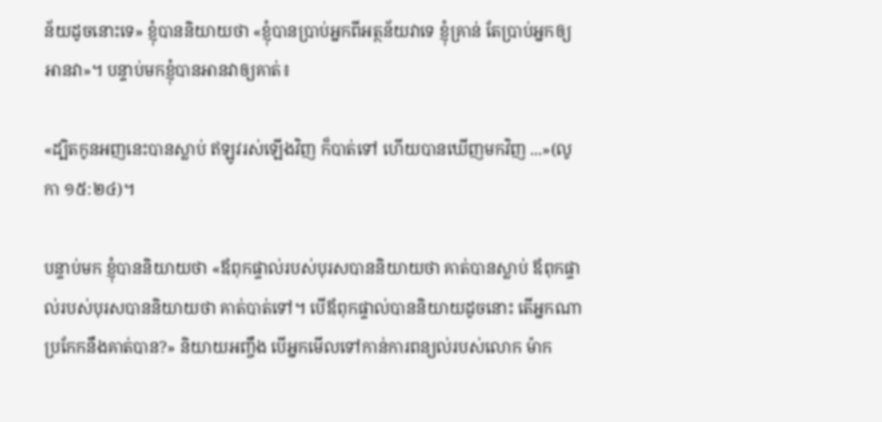ន័យដូចនោះទេ» ខ្ញុំបាននិយាយថា «ខ្ញុំបានប្រាប់អ្នកពីអត្ថន័យវាទេ ខ្ញុំគ្រាន់ តែប្រាប់អ្នកឲ្យអានវា»។ បន្ទាប់មកខ្ញុំបានអានវាឲ្យគាត់៖

«ដ្បិតកូនអញនេះបានស្លាប់ ឥឡូវរស់ឡើងវិញ ក៏បាត់ទៅ ហើយបានឃើញមកវិញ ...»(លូកា ១៥:២៤)។

បន្ទាប់មក ខ្ញុំបាននិយាយថា «ឪពុកផ្ទាល់របស់បុរសបាននិយាយថា គាត់បានស្លាប់ ឪពុកផ្ទាល់របស់បុរសបាននិយាយថា គាត់បាត់ទៅ។ បើឪពុកផ្ទាល់បាននិយាយដូចនោះ តើអ្នកណាប្រកែកនឹងគាត់បាន?» និយាយអញ្ចឹង បើអ្នកមើលទៅកាន់ការពន្យល់របស់លោក ម៉ាក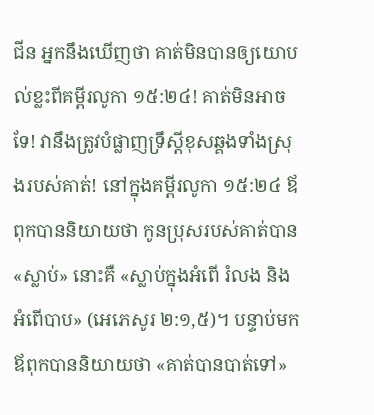ជីន អ្នកនឹងឃើញថា គាត់មិនបានឲ្យយោបល់ខ្លះពីគម្ពីរលូកា ១៥:២៤! គាត់មិនអាចទែ! វានឹងត្រូវបំផ្លាញទ្រឹស្ដីខុសឆ្គងទាំងស្រុងរបស់គាត់! នៅក្នុងគម្ពីរលូកា ១៥:២៤ ឪពុកបាននិយាយថា កូនប្រុសរបស់គាត់បាន «ស្លាប់» នោះគឺ «ស្លាប់ក្នុងអំពើ រំលង និងអំពើបាប» (អេភេសូរ ២:១,៥)។ បន្ទាប់មកឪពុកបាននិយាយថា «គាត់បានបាត់ទៅ»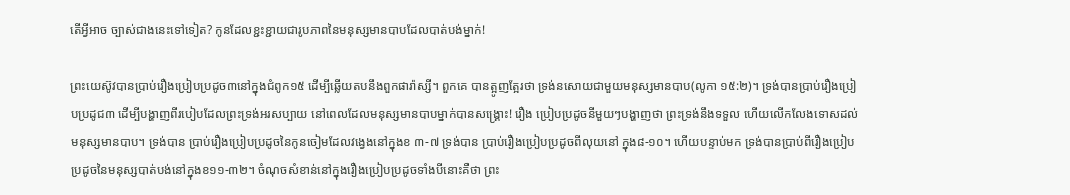តើអ្វីអាច ច្បាស់ជាងនេះទៅទៀត? កូនដែលខ្ជះខ្ជាយជារូបភាពនៃមនុស្សមានបាបដែលបាត់បង់ម្នាក់!

ព្រះយេស៊ូវបានប្រាប់រឿងប្រៀបប្រដូច៣នៅក្នុងជំពូក១៥ ដើម្បីឆ្លើយតបនឹងពួកផារ៉ាស្សី។ ពួកគេ បានត្អូញត្អែរថា ទ្រង់នសោយជាមួយមនុស្សមានបាប(លូកា ១៥:២)។ ទ្រង់បានប្រាប់រឿងប្រៀបប្រដូជ៣ ដើម្បីបង្ហាញពីរបៀបដែលព្រះទ្រង់អរសប្បាយ នៅពេលដែលមនុស្សមានបាបម្នាក់បានសង្រ្គោះ! រឿង ប្រៀបប្រដូចនីមួយៗបង្ហាញថា ព្រះទ្រង់នឹងទទួល ហើយលើកលែងទោសដល់មនុស្សមានបាប។ ទ្រង់បាន ប្រាប់រឿងប្រៀបប្រដូចនៃកូនចៀមដែលវង្វេងនៅក្នុងខ ៣-៧ ទ្រង់បាន ប្រាប់រឿងប្រៀបប្រដូចពីលុយនៅ ក្នុង៨-១០។ ហើយបន្ទាប់មក ទ្រង់បានប្រាប់ពីរឿងប្រៀបប្រដូចនៃមនុស្សបាត់បង់នៅក្នុងខ១១-៣២។ ចំណុចសំខាន់នៅក្នុងរឿងប្រៀបប្រដូចទាំងបីនោះគឺថា ព្រះ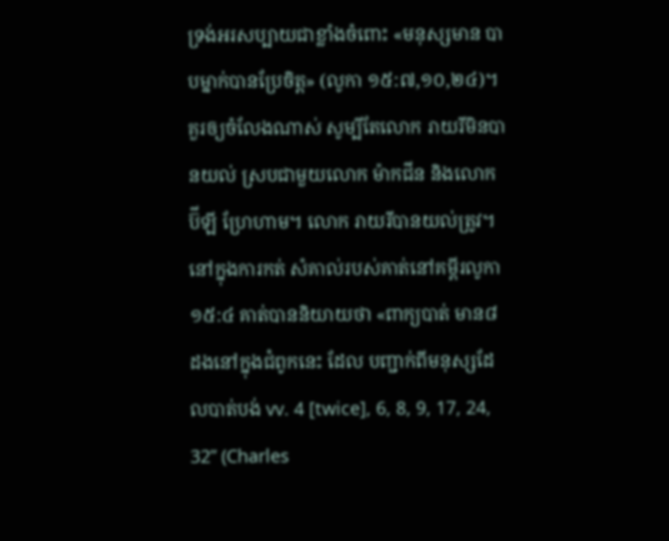ទ្រង់អរសប្បាយជាខ្លាំងចំពោះ «មនុស្សមាន បាបម្នាក់បានប្រែចិត្ដ» (លូកា ១៥:៧,១០,២៤)។ គួរឲ្យចំលែងណាស់ សូម្បីតែលោក រាយរីមិនបានយល់ ស្របជាមួយលោក ម៉ាកជីន និងលោក ប៊ីឡី ហ្រែហាម។ លោក រាយរីបានយល់ត្រូវ។ នៅក្នុងការកត់ សំគាល់របស់គាត់នៅគម្ពីរលូកា ១៥:៤ គាត់បាននិយាយថា «ពាក្យបាត់ មាន៨ដងនៅក្នុងជំពូកនេះ ដែល បញ្ជាក់ពីមនុស្សដែលបាត់បង់ vv. 4 [twice], 6, 8, 9, 17, 24, 32” (Charles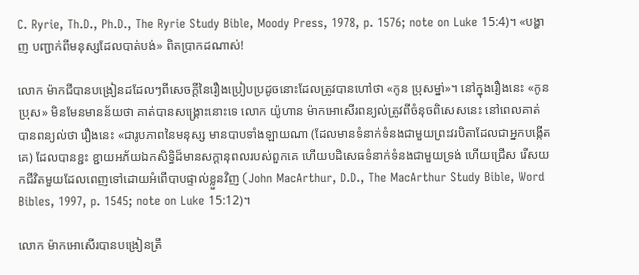C. Ryrie, Th.D., Ph.D., The Ryrie Study Bible, Moody Press, 1978, p. 1576; note on Luke 15:4)។ «បង្ហាញ បញ្ជាក់ពីមនុស្សដែលបាត់បង់» ពិតប្រាកដណាស់!

លោក ម៉ាកជីបានបង្រៀនដដែលៗពីសេចក្ដីនៃរឿងប្រៀបប្រដូចនោះដែលត្រូវបានហៅថា «កូន ប្រុសម្នា់»។ នៅក្នុងរឿងនេះ «កូនប្រុស» មិនមែនមានន័យថា គាត់បានសង្រ្គោះនោះទេ លោក យ៉ូហាន ម៉ាកអោសើរពន្យល់ត្រូវពីចំនុចពិសេសនេះ នៅពេលគាត់បានពន្យល់ថា រឿងនេះ «ជារូបភាពនៃមនុស្ស មានបាបទាំងឡាយណា (ដែលមានទំនាក់ទំនងជាមួយព្រះវរបិតាដែលជាអ្នកបង្កើតគេ) ដែលបានខ្ជះ ខ្ជាយអភ័យឯកសិទ្ធិដ៏មានសក្ដានុពលរបស់ពួកគេ ហើយបដិសេធទំនាក់ទំនងជាមួយទ្រង់ ហើយជ្រើស រើសយកជីវិតមួយដែលពេញទៅដោយអំពើបាបផ្ទាល់ខ្លួនវិញ (John MacArthur, D.D., The MacArthur Study Bible, Word Bibles, 1997, p. 1545; note on Luke 15:12)។

លោក ម៉ាកអោសើរបានបង្រៀនត្រឹ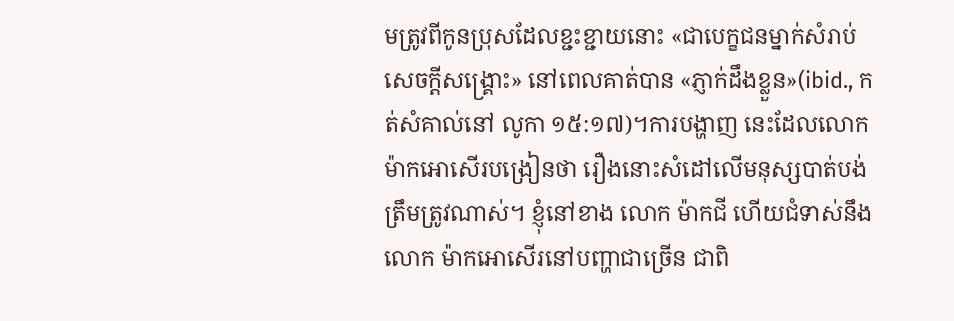មត្រូវពីកូនប្រុសដែលខ្ជះខ្ជាយនោះ «ជាបេក្ខជនម្នាក់សំរាប់ សេចក្ដីសង្រ្គោះ» នៅពេលគាត់បាន «ភ្ញាក់ដឹងខ្លួន»(ibid., កត់សំគាល់នៅ លូកា ១៥:១៧)។ការបង្ហាញ នេះដែលលោក ម៉ាកអោសើរបង្រៀនថា រឿងនោះសំដៅលើមនុស្សបាត់បង់ត្រឹមត្រូវណាស់។ ខ្ញុំនៅខាង លោក ម៉ាកជី ហើយជំទាស់នឹងលោក ម៉ាកអោសើរនៅបញ្ហាជាច្រើន ជាពិ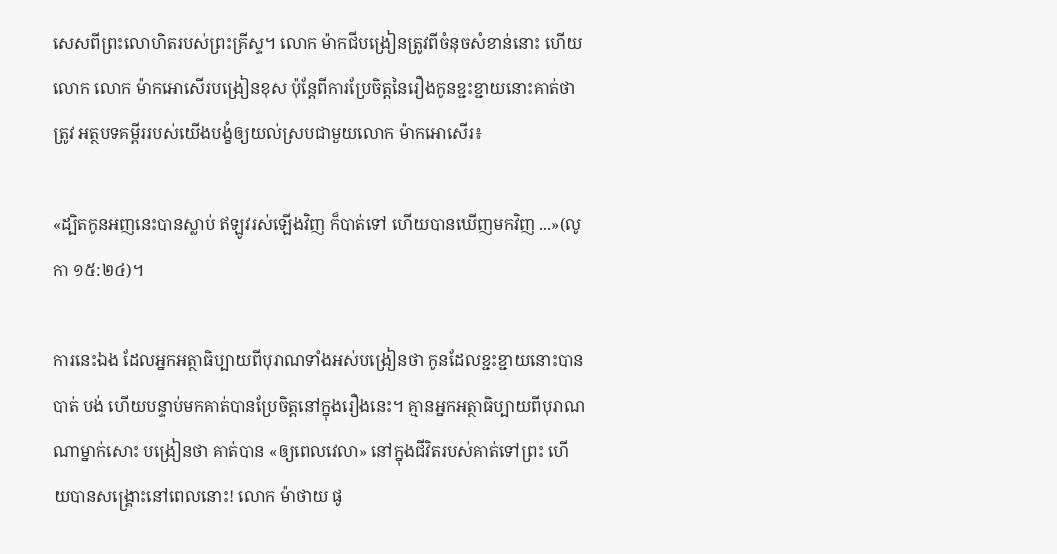សេសពីព្រះលោហិតរបស់ព្រះគ្រីស្ទ។ លោក ម៉ាកជីបង្រៀនត្រូវពីចំនុចសំខាន់នោះ ហើយលោក លោក ម៉ាកអោសើរបង្រៀនខុស ប៉ុន្ដែពីការប្រែចិត្ដនៃរឿងកូនខ្ជះខ្ជាយនោះគាត់ថាត្រូវ អត្ថបទគម្ពីររបស់យើងបង្ខំឲ្យយល់ស្របជាមួយលោក ម៉ាកអោសើរ៖

«ដ្បិតកូនអញនេះបានស្លាប់ ឥឡូវរស់ឡើងវិញ ក៏បាត់ទៅ ហើយបានឃើញមកវិញ ...»(លូកា ១៥:២៤)។

ការនេះឯង ដែលអ្នកអត្ថាធិប្បាយពីបុរាណទាំងអស់បង្រៀនថា កូនដែលខ្ជះខ្ជាយនោះបានបាត់ បង់ ហើយបន្ទាប់មកគាត់បានប្រែចិត្ដនៅក្នុងរឿងនេះ។ គ្មានអ្នកអត្ថាធិប្បាយពីបុរាណណាម្នាក់សោះ បង្រៀនថា គាត់បាន «ឲ្យពេលវេលា» នៅក្នុងជីវិតរបស់គាត់ទៅព្រះ ហើយបានសង្រ្គោះនៅពេលនោះ! លោក ម៉ាថាយ ផូ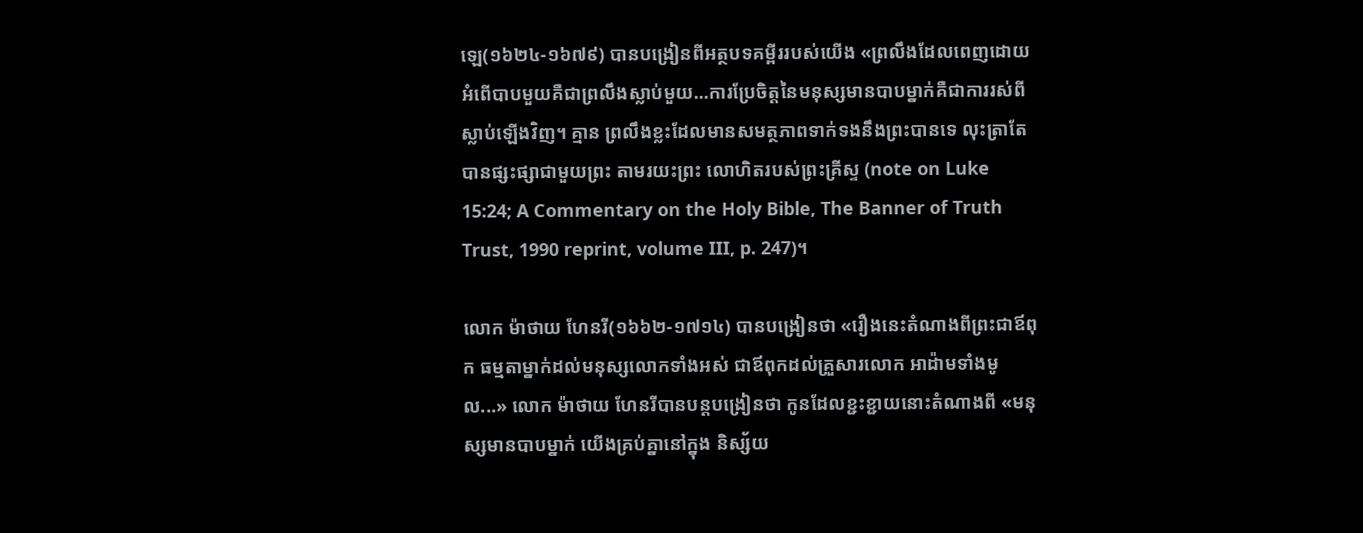ឡេ(១៦២៤-១៦៧៩) បានបង្រៀនពីអត្ថបទគម្ពីររបស់យើង «ព្រលឹងដែលពេញដោយ អំពើបាបមួយគឺជាព្រលឹងស្លាប់មួយ...ការប្រែចិត្ដនៃមនុស្សមានបាបម្នាក់គឺជាការរស់ពីស្លាប់ឡើងវិញ។ គ្មាន ព្រលឹងខ្លះដែលមានសមត្ថភាពទាក់ទងនឹងព្រះបានទេ លុះត្រាតែបានផ្សះផ្សាជាមួយព្រះ តាមរយះព្រះ លោហិតរបស់ព្រះគ្រីស្ទ (note on Luke 15:24; A Commentary on the Holy Bible, The Banner of Truth Trust, 1990 reprint, volume III, p. 247)។

លោក ម៉ាថាយ ហែនរី(១៦៦២-១៧១៤) បានបង្រៀនថា «រឿងនេះតំណាងពីព្រះជាឪពុក ធម្មតាម្នាក់ដល់មនុស្សលោកទាំងអស់ ជាឪពុកដល់គ្រួសារលោក អាដ៉ាមទាំងមូល...» លោក ម៉ាថាយ ហែនរីបានបន្ដបង្រៀនថា កូនដែលខ្ជះខ្ជាយនោះតំណាងពី «មនុស្សមានបាបម្នាក់ យើងគ្រប់គ្នានៅក្នុង និស្ស័យ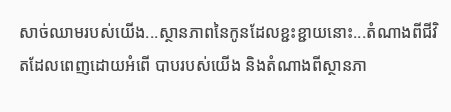សាច់ឈាមរបស់យើង...ស្ថានភាពនៃកូនដែលខ្ជះខ្ជាយនោះ...តំណាងពីជីវិតដែលពេញដោយអំពើ បាបរបស់យើង និងតំណាងពីស្ថានភា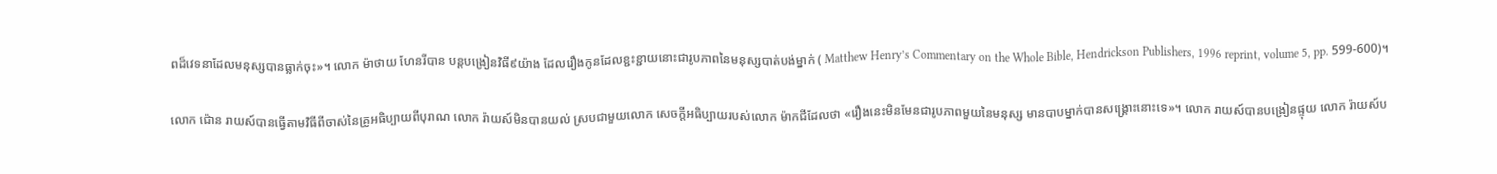ពដ៏វេទនាដែលមនុស្សបានធ្លាក់ចុះ»។ លោក ម៉ាថាយ ហែនរីបាន បន្ដបង្រៀនវិធី៩យ៉ាង ដែលរឿងកូនដែលខ្ជះខ្ជាយនោះជារូបភាពនៃមនុស្សបាត់បង់ម្នាក់ ( Matthew Henry’s Commentary on the Whole Bible, Hendrickson Publishers, 1996 reprint, volume 5, pp. 599-600)។

លោក ជ៉ោន រាយស៍បានធ្វើតាមវិធីពីចាស់នៃគ្រូអធិប្បាយពីបុរាណ លោក រ៉ាយស៍មិនបានយល់ ស្របជាមួយលោក សេចក្ដីអធិប្បាយរបស់លោក ម៉ាកជីដែលថា «រឿងនេះមិនមែនជារូបភាពមួយនៃមនុស្ស មានបាបម្នាក់បានសង្រ្គោះនោះទេ»។ លោក រាយស៍បានបង្រៀនផ្ទុយ លោក រ៉ាយស៍ប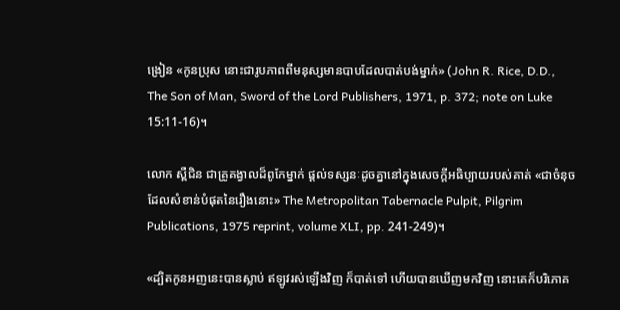ង្រៀន «កូនប្រុស នោះជារូបភាពពីមនុស្សមានបាបដែលបាត់បង់ម្នាក់» (John R. Rice, D.D., The Son of Man, Sword of the Lord Publishers, 1971, p. 372; note on Luke 15:11-16)។

លោក ស្ពឺជិន ជាគ្រូគង្វាលដ៏ពូកែម្នាក់ ផ្ដល់ទស្សនៈដូចគ្នានៅក្នុងសេចក្ដីអធិប្បាយរបស់គាត់ «ជាចំនុចដែលសំខាន់បំផុតនៃរឿងនោះ» The Metropolitan Tabernacle Pulpit, Pilgrim Publications, 1975 reprint, volume XLI, pp. 241-249)។

«ដ្បិតកូនអញនេះបានស្លាប់ ឥឡូវរស់ឡើងវិញ ក៏បាត់ទៅ ហើយបានឃើញមកវិញ នោះគេក៏បរិភោគ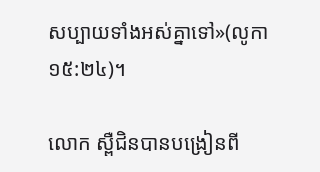សប្បាយទាំងអស់គ្នាទៅ»(លូកា ១៥:២៤)។

លោក ស្ពឺជិនបានបង្រៀនពី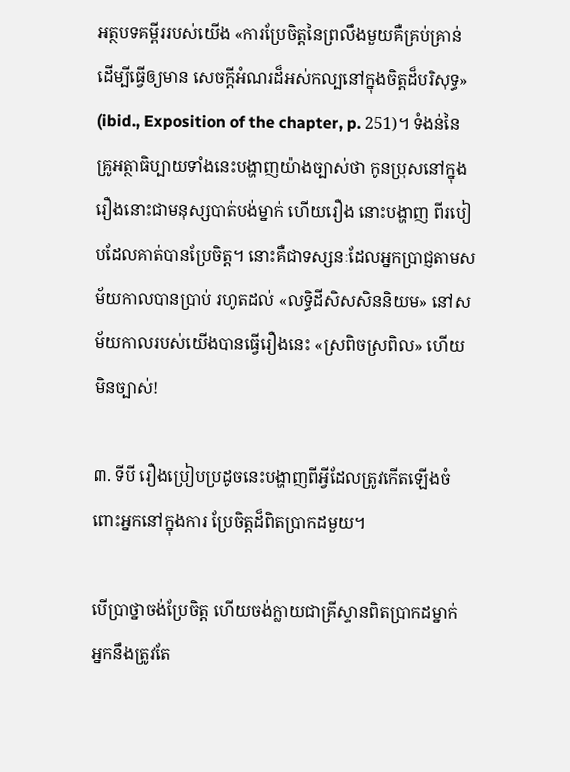អត្ថបទគម្ពីររបស់យើង «ការប្រែចិត្ដនៃព្រលឹងមួយគឺគ្រប់គ្រាន់ ដើម្បីធ្វើឲ្យមាន សេចក្ដីអំណរដ៏អស់កល្បនៅក្នុងចិត្ដដ៏បរិសុទ្ធ» (ibid., Exposition of the chapter, p. 251)។ ទំងន់នៃ គ្រូអត្ថាធិប្បាយទាំងនេះបង្ហាញយ៉ាងច្បាស់ថា កូនប្រុសនៅក្នុងរឿងនោះជាមនុស្សបាត់បង់ម្នាក់ ហើយរឿង នោះបង្ហាញ ពីរបៀបដែលគាត់បានប្រែចិត្ដ។ នោះគឺជាទស្សនៈដែលអ្នកប្រាជ្ញតាមសម័យកាលបានប្រាប់ រហូតដល់ «លទ្ធិដីសិសសិននិយម» នៅសម័យកាលរបស់យើងបានធ្វើរឿងនេះ «ស្រពិចស្រពិល» ហើយ មិនច្បាស់!

៣. ទីបី រឿងប្រៀបប្រដូចនេះបង្ហាញពីអ្វីដែលត្រូវកើតឡើងចំពោះអ្នកនៅក្នុងការ ប្រែចិត្ដដ៏ពិតប្រាកដមួយ។

បើប្រាថ្នាចង់ប្រែចិត្ដ ហើយចង់ក្លាយជាគ្រីស្ទានពិតប្រាកដម្នាក់ អ្នកនឹងត្រូវតែ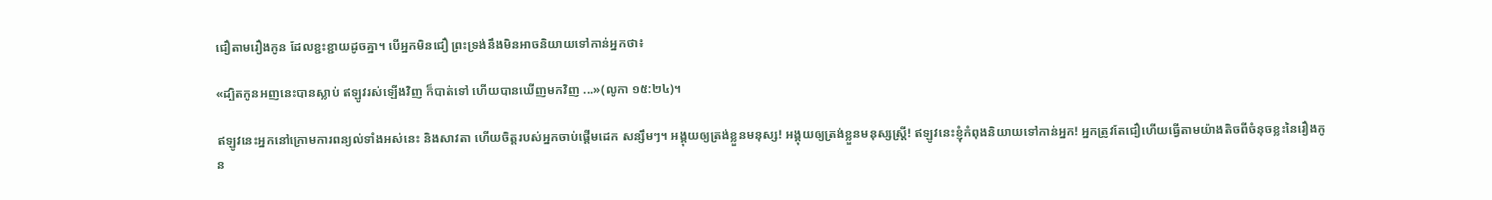ជឿតាមរឿងកូន ដែលខ្ជះខ្ជាយដូចគ្នា។ បើអ្នកមិនជឿ ព្រះទ្រង់នឹងមិនអាចនិយាយទៅកាន់អ្នកថា៖

«ដ្បិតកូនអញនេះបានស្លាប់ ឥឡូវរស់ឡើងវិញ ក៏បាត់ទៅ ហើយបានឃើញមកវិញ ...»(លូកា ១៥:២៤)។

ឥឡូវនេះអ្នកនៅក្រោមការពន្យល់ទាំងអស់នេះ និងសាវតា ហើយចិត្ដរបស់អ្នកចាប់ផ្ដើមដេក សន្សឹមៗ។ អង្គុយឲ្យត្រង់ខ្លួនមនុស្ស! អង្គុយឲ្យត្រង់ខ្លួនមនុស្សស្រ្ដី! ឥឡូវនេះខ្ញុំកំពុងនិយាយទៅកាន់អ្នក! អ្នកត្រូវតែជឿហើយធ្វើតាមយ៉ាងតិចពីចំនុចខ្លះនៃរឿងកូន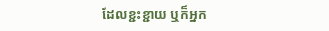ដែលខ្ជះខ្ជាយ ឬក៏អ្នក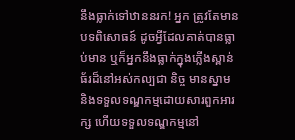នឹងធ្លាក់ទៅឋាននរក! អ្នក ត្រូវតែមានបទពិសោធន៍ ដូចអ្វីដែលគាត់បានធ្លាប់មាន ឬក៏អ្នកនឹងធ្លាក់ក្នុងភ្លើងស្ពាន់ធ័រដ៏នៅអស់កល្បជា និច្ច មានស្នាម និងទទួលទណ្ឌកម្មដោយសារពួកអារក្ស ហើយទទួលទណ្ឌកម្មនៅ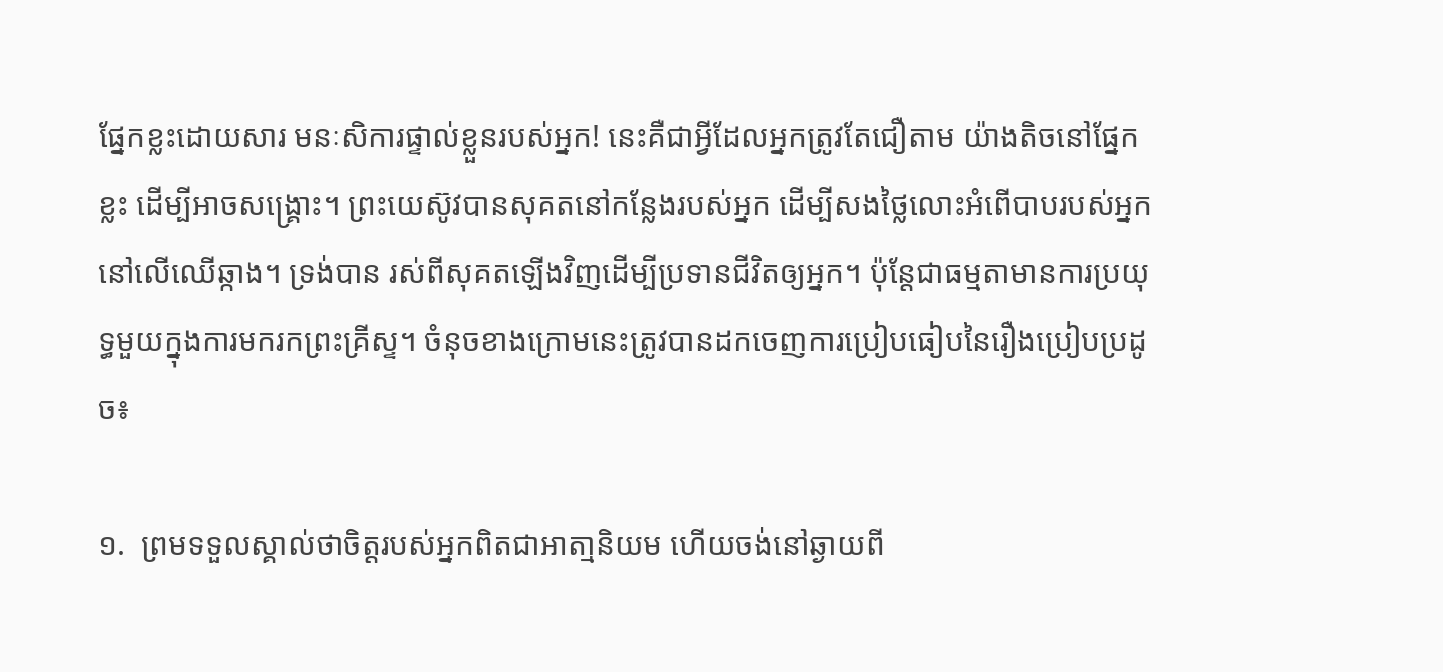ផ្នែកខ្លះដោយសារ មនៈសិការផ្ទាល់ខ្លួនរបស់អ្នក! នេះគឺជាអ្វីដែលអ្នកត្រូវតែជឿតាម យ៉ាងតិចនៅផ្នែកខ្លះ ដើម្បីអាចសង្រ្គោះ។ ព្រះយេស៊ូវបានសុគតនៅកន្លែងរបស់អ្នក ដើម្បីសងថ្លៃលោះអំពើបាបរបស់អ្នក នៅលើឈើឆ្កាង។ ទ្រង់បាន រស់ពីសុគតឡើងវិញដើម្បីប្រទានជីវិតឲ្យអ្នក។ ប៉ុន្ដែជាធម្មតាមានការប្រយុទ្ធមួយក្នុងការមករកព្រះគ្រីស្ទ។ ចំនុចខាងក្រោមនេះត្រូវបានដកចេញការប្រៀបធៀបនៃរឿងប្រៀបប្រដូច៖

១.  ព្រមទទួលស្គាល់ថាចិត្ដរបស់អ្នកពិតជាអាតា្មនិយម ហើយចង់នៅឆ្ងាយពី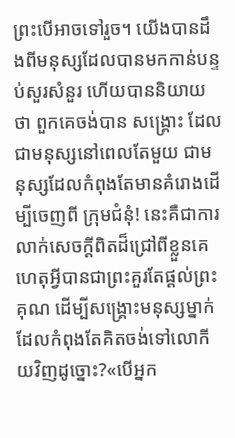ព្រះបើអាចទៅរួច។ យើងបានដឹងពីមនុស្សដែលបានមកកាន់បន្ទប់សួរសំនួរ ហើយបាននិយាយថា ពួកគេចង់បាន សង្រ្គោះ ដែលជាមនុស្សនៅពេលតែមួយ ជាមនុស្សដែលកំពុងតែមានគំរោងដើម្បីចេញពី ក្រុមជំនុំ! នេះគឺជាការលាក់សេចក្ដីពិតដ៏ជ្រៅពីខ្លួនគេ ហេតុអ្វីបានជាព្រះគួរតែផ្ដល់ព្រះគុណ ដើម្បីសង្រ្គោះមនុស្សម្នាក់ដែលកំពុងតែគិតចង់ទៅលោកីយវិញដូច្នោះ?«បើអ្នក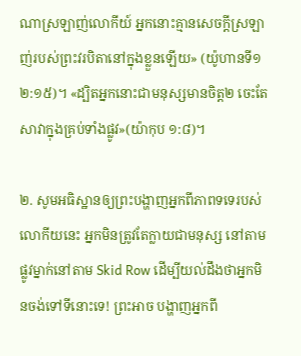ណាស្រឡាញ់លោកីយ៍ អ្នកនោះគ្មានសេចក្តីស្រឡាញ់របស់ព្រះវរបិតានៅក្នុងខ្លួនឡើយ» (យ៉ូហានទី១ ២:១៥)។ «ដ្បិតអ្នកនោះជាមនុស្សមានចិត្ត២ ចេះតែសាវាក្នុងគ្រប់ទាំងផ្លូវ»(យ៉ាកុប ១:៨)។

២. សូមអធិស្ឋានឲ្យព្រះបង្ហាញអ្នកពីភាពទទេរបស់លោកីយនេះ អ្នកមិនត្រូវតែក្លាយជាមនុស្ស នៅតាមផ្លូវម្នាក់នៅតាម Skid Row ដើម្បីយល់ដឹងថាអ្នកមិនចង់ទៅទីនោះទេ! ព្រះអាច បង្ហាញអ្នកពី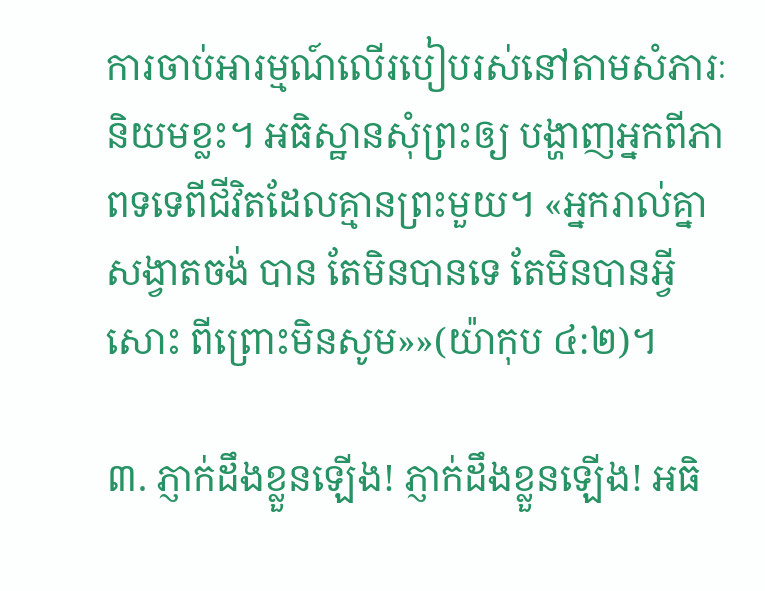ការចាប់អារម្មណ៍លើរបៀបរស់នៅតាមសំភារៈនិយមខ្លះ។ អធិស្ឋានសុំព្រះឲ្យ បង្ហាញអ្នកពីភាពទទេពីជីវិតដែលគ្មានព្រះមួយ។ «អ្នករាល់គ្នាសង្វាតចង់ បាន តែមិនបានទេ តែមិនបានអ្វីសោះ ពីព្រោះមិនសូម»»(យ៉ាកុប ៤:២)។

៣. ភ្ញាក់ដឹងខ្លួនឡើង! ភ្ញាក់ដឹងខ្លួនឡើង! អធិ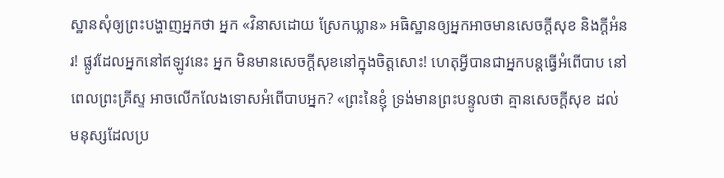ស្ឋានសុំឲ្យព្រះបង្ហាញអ្នកថា អ្នក «វិនាសដោយ ស្រែកឃ្លាន» អធិស្ឋានឲ្យអ្នកអាចមានសេចក្ដីសុខ និងក្ដីអំនរ! ផ្លូវដែលអ្នកនៅឥឡូវនេះ អ្នក មិនមានសេចក្ដីសុខនៅក្នុងចិត្ដសោះ! ហេតុអ្វីបានជាអ្នកបន្ដធ្វើអំពើបាប នៅពេលព្រះគ្រីស្ទ អាចលើកលែងទោសអំពើបាបអ្នក? «ព្រះនៃខ្ញុំ ទ្រង់មានព្រះបន្ទូលថា គ្មានសេចក្តីសុខ ដល់មនុស្សដែលប្រ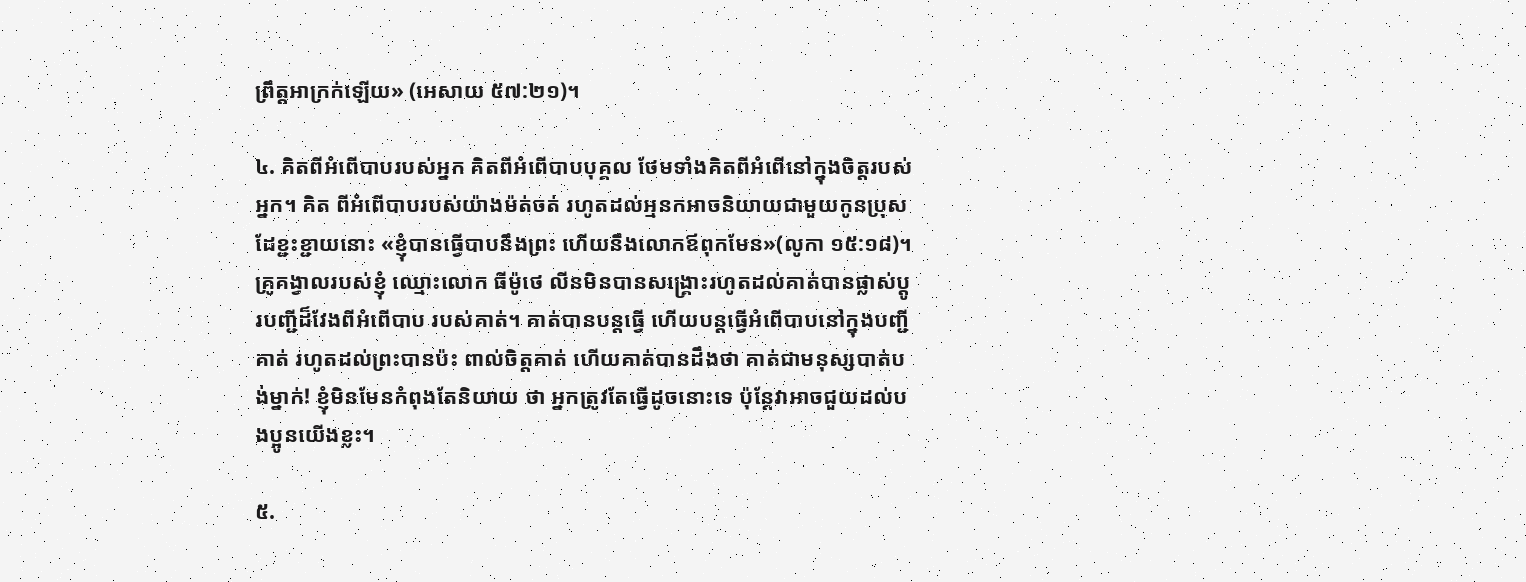ព្រឹត្តអាក្រក់ឡើយ» (អេសាយ ៥៧:២១)។

៤. គិតពីអំពើបាបរបស់អ្នក គិតពីអំពើបាបបុគ្គល ថែមទាំងគិតពីអំពើនៅក្នុងចិត្ដរបស់អ្នក។ គិត ពីអំពើបាបរបស់យ៉ាងម៉ត់ចត់ រហូតដល់អ្មនកអាចនិយាយជាមួយកូនប្រុស ដែខ្ជះខ្ជាយនោះ «ខ្ញុំបានធ្វើបាបនឹងព្រះ ហើយនឹងលោកឪពុកមែន»(លូកា ១៥:១៨)។ គ្រូគង្វាលរបស់ខ្ញុំ ឈ្មោះលោក ធីម៉ូថេ លីនមិនបានសង្រ្គោះរហូតដល់គាត់បានផ្លាស់ប្ដូរបញ្ជីដ៏វែងពីអំពើបាប របស់គាត់។ គាត់បានបន្ដធ្វើ ហើយបន្ដធ្វើអំពើបាបនៅក្នុងបញ្ជីគាត់ រហូតដល់ព្រះបានប៉ះ ពាល់ចិត្ដគាត់ ហើយគាត់បានដឹងថា គាត់ជាមនុស្សបាត់បង់ម្នាក់! ខ្ញុំមិនមែនកំពុងតែនិយាយ ថា អ្នកត្រូវតែធ្វើដូចនោះទេ ប៉ុន្ដែវាអាចជួយដល់បងប្អូនយើងខ្លះ។

៥.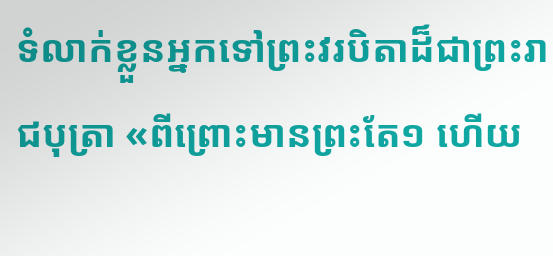ទំលាក់ខ្លួនអ្នកទៅព្រះវរបិតាដ៏ជាព្រះរាជបុត្រា «ពីព្រោះមានព្រះតែ១ ហើយ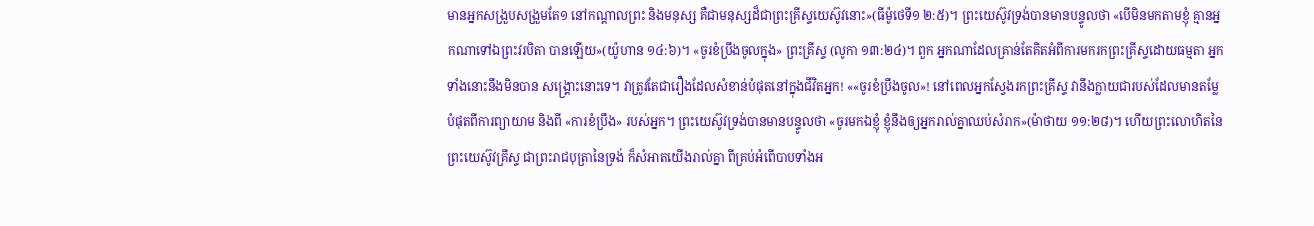មានអ្នកសង្រួបសង្រួមតែ១ នៅកណ្តាលព្រះ និងមនុស្ស គឺជាមនុស្សដ៏ជាព្រះគ្រីស្ទយេស៊ូវនោះ»(ធីម៉ូថេទី១ ២:៥)។ ព្រះយេស៊ូវទ្រង់បានមានបន្ទូលថា «បើមិនមកតាមខ្ញុំ គ្មានអ្នកណាទៅឯព្រះវរបិតា បានឡើយ»(យ៉ូហាន ១៤:៦)។ «ចូរខំប្រឹងចូលក្នុង» ព្រះគ្រីស្ទ (លូកា ១៣:២៤)។ ពួក អ្នកណាដែលគ្រាន់តែគិតអំពីការមករកព្រះគ្រីស្ទដោយធម្មតា អ្នកទាំងនោះនឹងមិនបាន សង្រ្គោះនោះទេ។ វាត្រូវតែជារឿងដែលសំខាន់បំផុតនៅក្នុងជីវិតអ្នក! ««ចូរខំប្រឹងចូល»! នៅពេលអ្នកស្វែងរកព្រះគ្រីស្ទ វានឹងក្លាយជារបស់ដែលមានតម្លែបំផុតពីការព្យាយាម និងពី «ការខំប្រឹង» របស់អ្នក។ ព្រះយេស៊ូវទ្រង់បានមានបន្ទូលថា «ចូរមកឯខ្ញុំ ខ្ញុំនឹងឲ្យអ្នករាល់គ្នាឈប់សំរាក»(ម៉ាថាយ ១១:២៨)។ ហើយព្រះលោហិតនៃព្រះយេស៊ូវគ្រីស្ទ ជាព្រះរាជបុត្រានៃទ្រង់ ក៏សំអាតយើងរាល់គ្នា ពីគ្រប់អំពើបាបទាំងអ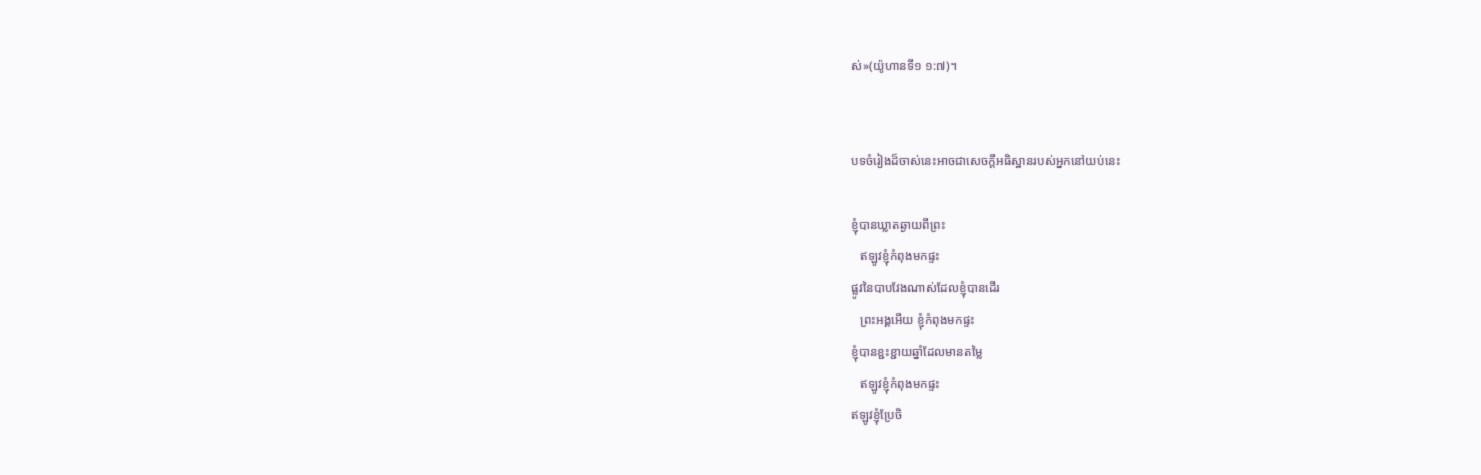ស់»(យ៉ូហានទី១ ១:៧)។


បទចំរៀងដ៏ចាស់នេះអាចជាសេចក្ដីអធិស្ឋានរបស់អ្នកនៅយប់នេះ

ខ្ញុំបានឃ្លាតឆ្ងាយពីព្រះ
   ឥឡូវខ្ញុំកំពុងមកផ្ទះ
ផ្លូវនៃបាបវែងណាស់ដែលខ្ញុំបានដើរ
   ព្រះអង្គអើយ ខ្ញុំកំពុងមកផ្ទះ
ខ្ញុំបានខ្ជះខ្ជាយឆ្នាំដែលមានតម្លៃ
   ឥឡូវខ្ញុំកំពុងមកផ្ទះ
ឥឡូវខ្ញុំប្រែចិ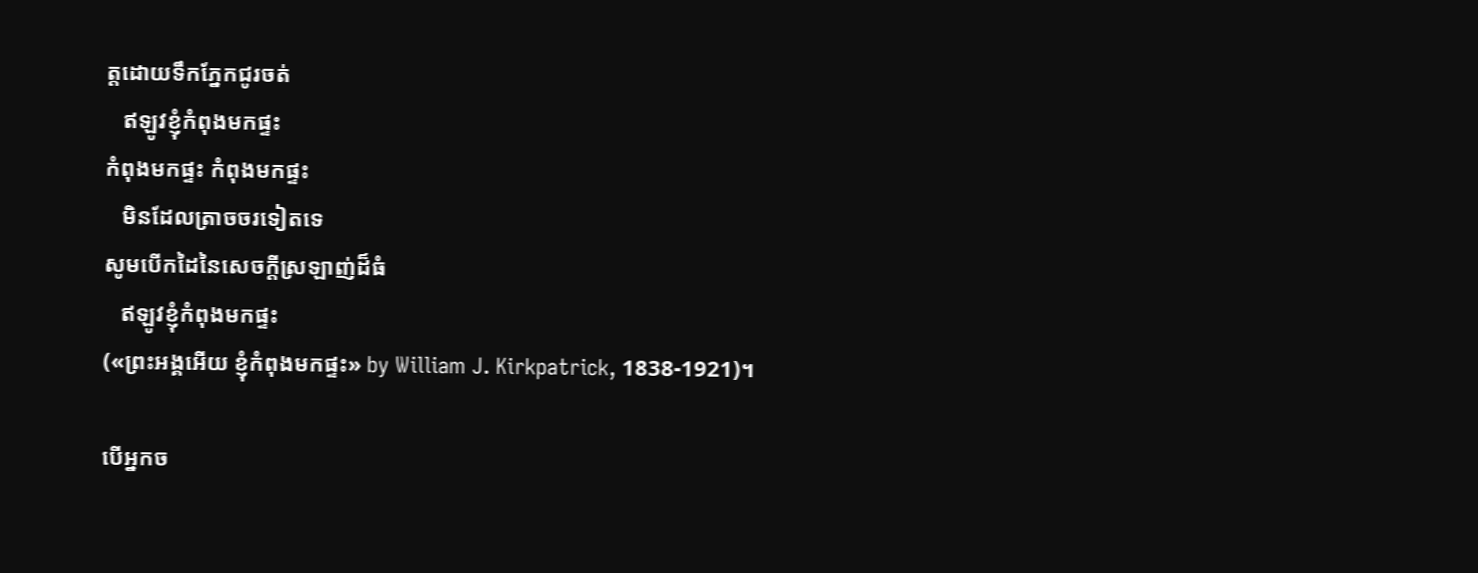ត្ដដោយទឹកភ្នែកជូរចត់
   ឥឡូវខ្ញុំកំពុងមកផ្ទះ
កំពុងមកផ្ទះ កំពុងមកផ្ទះ
   មិនដែលត្រាចចរទៀតទេ
សូមបើកដៃនៃសេចក្ដីស្រឡាញ់ដ៏ធំ
   ឥឡូវខ្ញុំកំពុងមកផ្ទះ
(«ព្រះអង្គអើយ ខ្ញុំកំពុងមកផ្ទះ» by William J. Kirkpatrick, 1838-1921)។

បើអ្នកច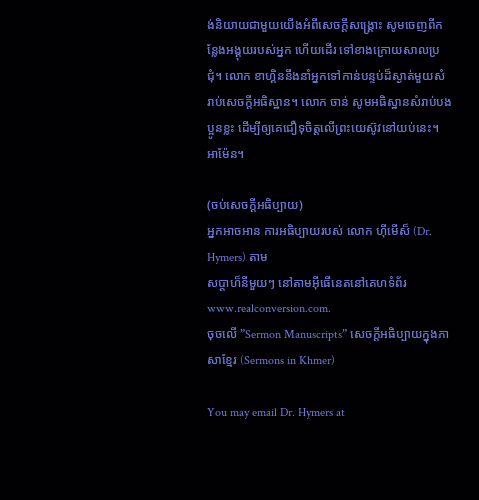ង់និយាយជាមួយយើងអំពីសេចក្ដីសង្រ្គោះ សូមចេញពីកន្លែងអង្គុយរបស់អ្នក ហើយដើរ ទៅខាងក្រោយសាលប្រជុំ។ លោក ខាហ្គិននឹងនាំអ្នកទៅកាន់បន្ទប់ដ៏ស្ងាត់មួយសំរាប់សេចក្ដីអធិស្ឋាន។ លោក ចាន់ សូមអធិស្ឋានសំរាប់បងប្អូនខ្លះ ដើម្បីឲ្យគេជឿទុចិត្ដលើព្រះយេស៊ូវនៅយប់នេះ។ អាម៉ែន។

(ចប់សេចក្ដីអធិប្បាយ)
អ្នកអាចអាន ការអធិប្បាយរបស់ លោក ហ៊ីមើស៏ (Dr. Hymers) តាម
សប្ដាហ៏នីមួយៗ នៅតាមអ៊ីធើនេតនៅគេហទំព័រ www.realconversion.com.
ចុចលើ ”Sermon Manuscripts” សេចក្ដីអធិប្បាយក្នុងភាសាខ្មែរ (Sermons in Khmer)

You may email Dr. Hymers at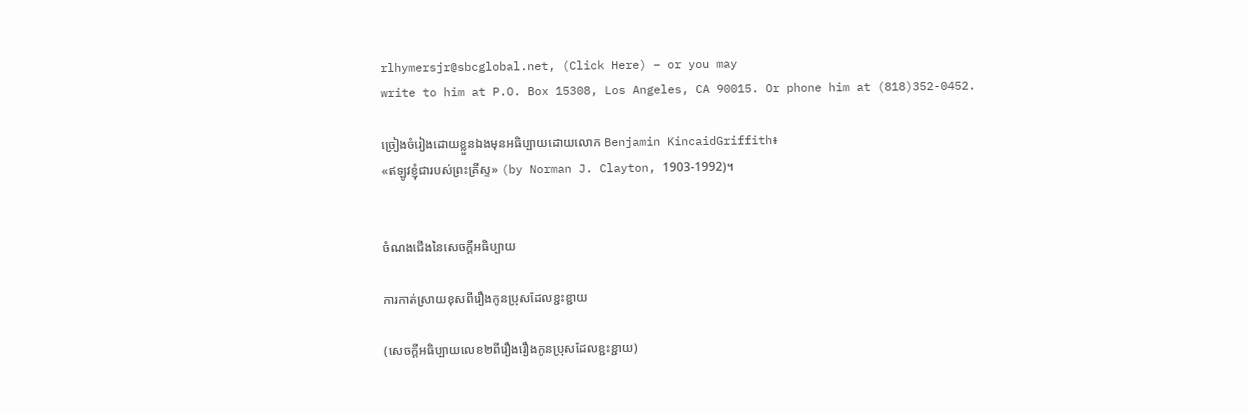rlhymersjr@sbcglobal.net, (Click Here) – or you may
write to him at P.O. Box 15308, Los Angeles, CA 90015. Or phone him at (818)352-0452.

ច្រៀងចំរៀងដោយខ្លួនឯងមុនអធិប្បាយដោយលោក Benjamin KincaidGriffith៖
«ឥឡូវខ្ញុំជារបស់ព្រះគ្រីស្ទ» (by Norman J. Clayton, 1903-1992)។


ចំណងជើងនៃសេចក្ដីអធិប្បាយ

ការកាត់ស្រាយខុសពីរឿងកូនប្រុសដែលខ្ជះខ្ជាយ

(សេចក្ដីអធិប្បាយលេខ២ពីរឿងរឿងកូនប្រុសដែលខ្ជះខ្ជាយ)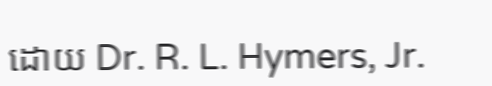ដោយ Dr. R. L. Hymers, Jr.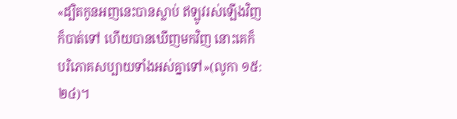«ដ្បិតកូនអញនេះបានស្លាប់ ឥឡូវរស់ឡើងវិញ ក៏បាត់ទៅ ហើយបានឃើញមកវិញ នោះគេក៏បរិភោគសប្បាយទាំងអស់គ្នាទៅ»(លូកា ១៥:២៤)។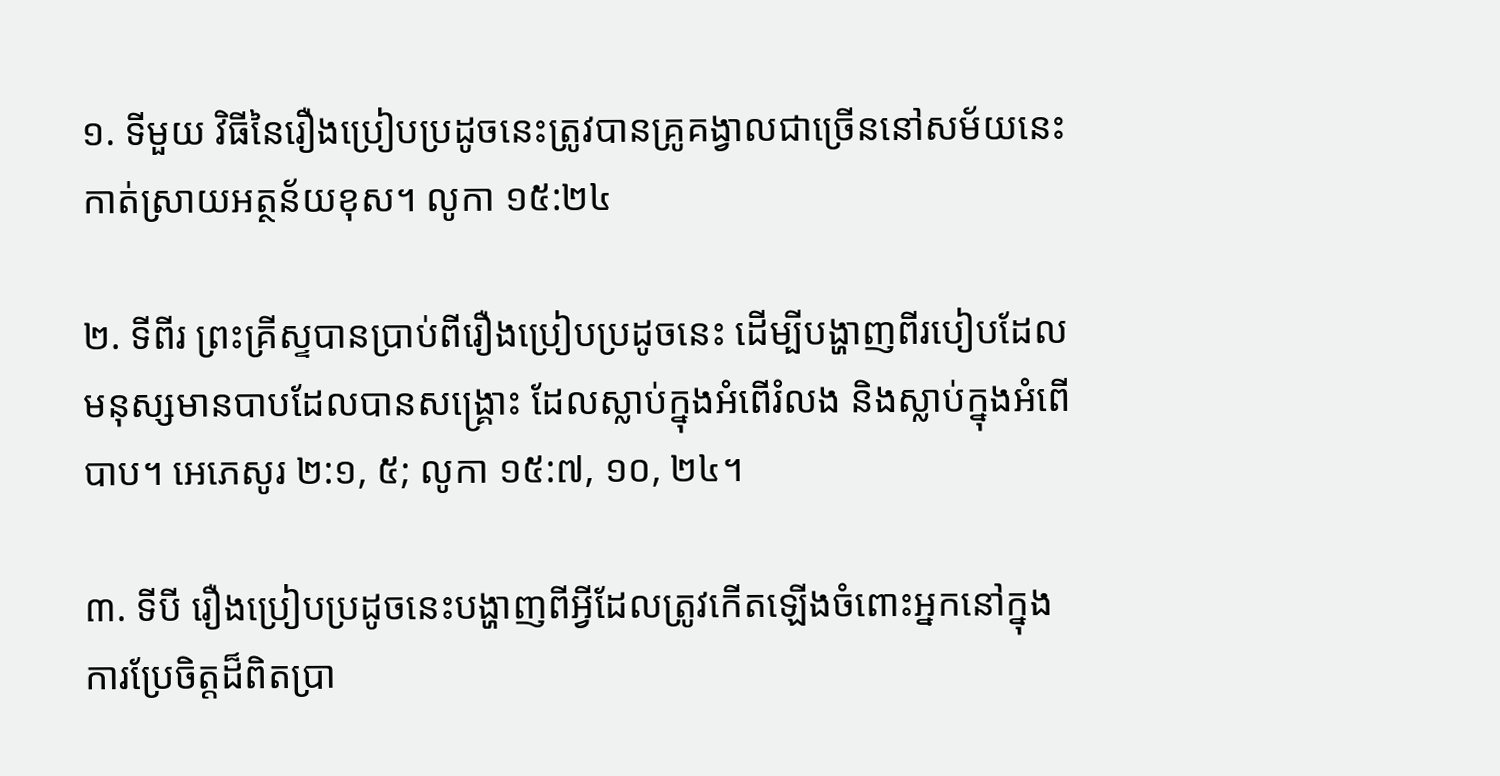១. ទីមួយ វិធីនៃរឿងប្រៀបប្រដូចនេះត្រូវបានគ្រូគង្វាលជាច្រើននៅសម័យនេះកាត់ស្រាយអត្ថន័យខុស។ លូកា ១៥:២៤

២. ទីពីរ ព្រះគ្រីស្ទបានប្រាប់ពីរឿងប្រៀបប្រដូចនេះ ដើម្បីបង្ហាញពីរបៀបដែលមនុស្សមានបាបដែលបានសង្រ្គោះ ដែលស្លាប់ក្នុងអំពើរំលង និងស្លាប់ក្នុងអំពើបាប។ អេភេសូរ ២:១, ៥; លូកា ១៥:៧, ១០, ២៤។

៣. ទីបី រឿងប្រៀបប្រដូចនេះបង្ហាញពីអ្វីដែលត្រូវកើតឡើងចំពោះអ្នកនៅក្នុងការប្រែចិត្ដដ៏ពិតប្រា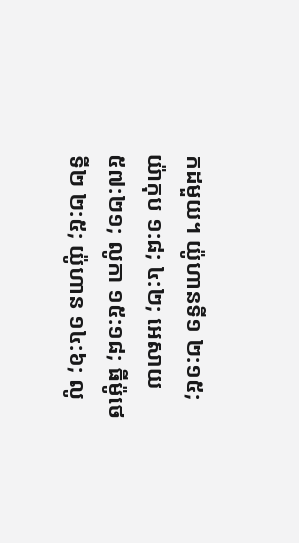កដមួយ។ យ៉ូហានទី១ ២:១៥; យ៉ាកុប ១:៨; ៤:២; អេសាយ ៥៧:២១; លូកា ១៥:១៨; ធីម៉ូថេទី២ ២:៥; យ៉ូហាន ១៤:៦; លូ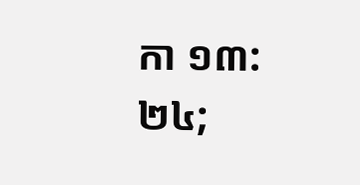កា ១៣:២៤;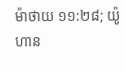ម៉ាថាយ ១១:២៨; យ៉ូហាន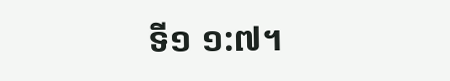ទី១ ១:៧។